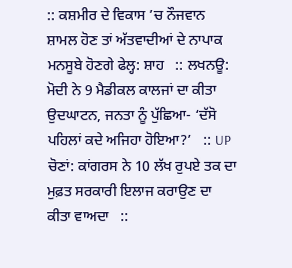:: ਕਸ਼ਮੀਰ ਦੇ ਵਿਕਾਸ ’ਚ ਨੌਜਵਾਨ ਸ਼ਾਮਲ ਹੋਣ ਤਾਂ ਅੱਤਵਾਦੀਆਂ ਦੇ ਨਾਪਾਕ ਮਨਸੂਬੇ ਹੋਣਗੇ ਫੇਲ੍ਹ: ਸ਼ਾਹ   :: ਲਖਨਊ: ਮੋਦੀ ਨੇ 9 ਮੈਡੀਕਲ ਕਾਲਜਾਂ ਦਾ ਕੀਤਾ ਉਦਘਾਟਨ, ਜਨਤਾ ਨੂੰ ਪੁੱਛਿਆ- ‘ਦੱਸੋ ਪਹਿਲਾਂ ਕਦੇ ਅਜਿਹਾ ਹੋਇਆ?’   :: UP ਚੋਣਾਂ: ਕਾਂਗਰਸ ਨੇ 10 ਲੱਖ ਰੁਪਏ ਤਕ ਦਾ ਮੁਫ਼ਤ ਸਰਕਾਰੀ ਇਲਾਜ ਕਰਾਉਣ ਦਾ ਕੀਤਾ ਵਾਅਦਾ   ::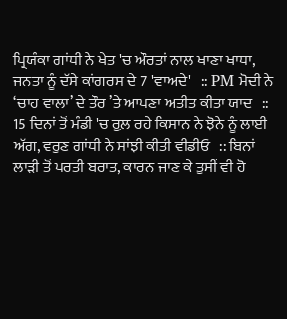ਪ੍ਰਿਯੰਕਾ ਗਾਂਧੀ ਨੇ ਖੇਤ 'ਚ ਔਰਤਾਂ ਨਾਲ ਖਾਣਾ ਖਾਧਾ, ਜਨਤਾ ਨੂੰ ਦੱਸੇ ਕਾਂਗਰਸ ਦੇ 7 'ਵਾਅਦੇ'   :: PM ਮੋਦੀ ਨੇ ‘ਚਾਹ ਵਾਲਾ’ ਦੇ ਤੌਰ ’ਤੇ ਆਪਣਾ ਅਤੀਤ ਕੀਤਾ ਯਾਦ   :: 15 ਦਿਨਾਂ ਤੋਂ ਮੰਡੀ 'ਚ ਰੁਲ਼ ਰਹੇ ਕਿਸਾਨ ਨੇ ਝੋਨੇ ਨੂੰ ਲਾਈ ਅੱਗ, ਵਰੁਣ ਗਾਂਧੀ ਨੇ ਸਾਂਝੀ ਕੀਤੀ ਵੀਡੀਓ   :: ਬਿਨਾਂ ਲਾੜੀ ਤੋਂ ਪਰਤੀ ਬਰਾਤ, ਕਾਰਨ ਜਾਣ ਕੇ ਤੁਸੀਂ ਵੀ ਹੋ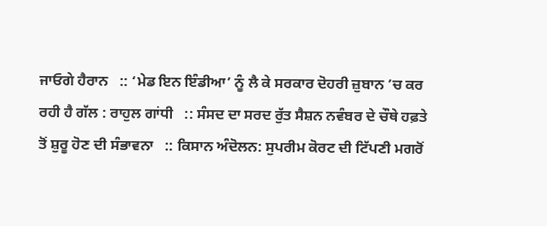ਜਾਓਗੇ ਹੈਰਾਨ   :: ‘ਮੇਡ ਇਨ ਇੰਡੀਆ’ ਨੂੰ ਲੈ ਕੇ ਸਰਕਾਰ ਦੋਹਰੀ ਜ਼ੁਬਾਨ ’ਚ ਕਰ ਰਹੀ ਹੈ ਗੱਲ : ਰਾਹੁਲ ਗਾਂਧੀ   :: ਸੰਸਦ ਦਾ ਸਰਦ ਰੁੱਤ ਸੈਸ਼ਨ ਨਵੰਬਰ ਦੇ ਚੌਥੇ ਹਫ਼ਤੇ ਤੋਂ ਸ਼ੁਰੂ ਹੋਣ ਦੀ ਸੰਭਾਵਨਾ   :: ਕਿਸਾਨ ਅੰਦੋਲਨ: ਸੁਪਰੀਮ ਕੋਰਟ ਦੀ ਟਿੱਪਣੀ ਮਗਰੋਂ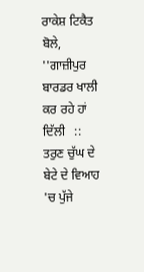ਰਾਕੇਸ਼ ਟਿਕੈਤ ਬੋਲੇ, ''ਗਾਜ਼ੀਪੁਰ ਬਾਰਡਰ ਖਾਲੀ ਕਰ ਰਹੇ ਹਾਂ ਦਿੱਲੀ   :: ਤਰੁਣ ਚੁੱਘ ਦੇ ਬੇਟੇ ਦੇ ਵਿਆਹ 'ਚ ਪੁੱਜੇ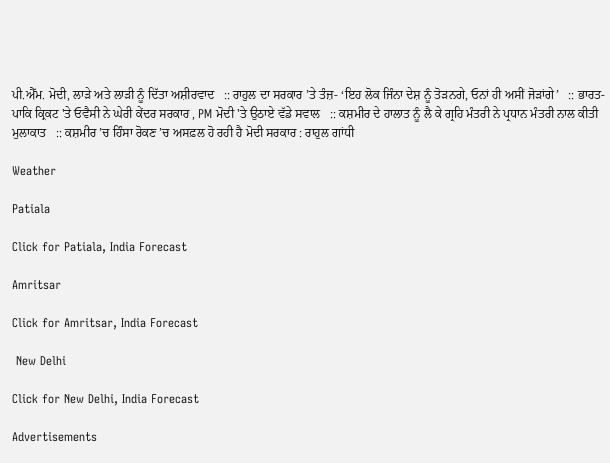ਪੀ.ਐੱਮ. ਮੋਦੀ, ਲਾੜੇ ਅਤੇ ਲਾੜੀ ਨੂੰ ਦਿੱਤਾ ਅਸ਼ੀਰਵਾਦ   :: ਰਾਹੁਲ ਦਾ ਸਰਕਾਰ ’ਤੇ ਤੰਜ਼- ‘ਇਹ ਲੋਕ ਜਿੰਨਾ ਦੇਸ਼ ਨੂੰ ਤੋੜਨਗੇ, ਓਨਾਂ ਹੀ ਅਸੀਂ ਜੋੜਾਂਗੇ’   :: ਭਾਰਤ-ਪਾਕਿ ਕ੍ਰਿਕਟ 'ਤੇ ਓਵੈਸੀ ਨੇ ਘੇਰੀ ਕੇਂਦਰ ਸਰਕਾਰ , PM ਮੋਦੀ 'ਤੇ ਉਠਾਏ ਵੱਡੇ ਸਵਾਲ   :: ਕਸ਼ਮੀਰ ਦੇ ਹਾਲਾਤ ਨੂੰ ਲੈ ਕੇ ਗ੍ਰਹਿ ਮੰਤਰੀ ਨੇ ਪ੍ਰਧਾਨ ਮੰਤਰੀ ਨਾਲ ਕੀਤੀ ਮੁਲਾਕਾਤ   :: ਕਸ਼ਮੀਰ ’ਚ ਹਿੰਸਾ ਰੋਕਣ ’ਚ ਅਸਫ਼ਲ ਹੋ ਰਹੀ ਹੈ ਮੋਦੀ ਸਰਕਾਰ : ਰਾਹੁਲ ਗਾਂਧੀ

Weather

Patiala

Click for Patiala, India Forecast

Amritsar

Click for Amritsar, India Forecast

 New Delhi

Click for New Delhi, India Forecast

Advertisements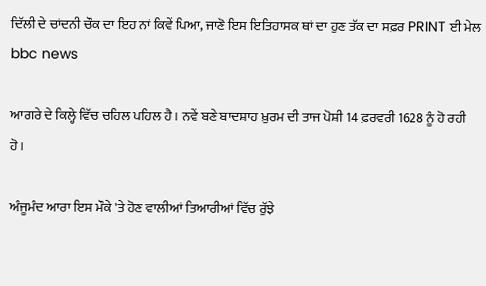ਦਿੱਲੀ ਦੇ ਚਾਂਦਨੀ ਚੌਕ ਦਾ ਇਹ ਨਾਂ ਕਿਵੇਂ ਪਿਆ, ਜਾਣੋ ਇਸ ਇਤਿਹਾਸਕ ਥਾਂ ਦਾ ਹੁਣ ਤੱਕ ਦਾ ਸਫ਼ਰ PRINT ਈ ਮੇਲ
bbc news

ਆਗਰੇ ਦੇ ਕਿਲ੍ਹੇ ਵਿੱਚ ਚਹਿਲ ਪਹਿਲ ਹੈ। ਨਵੇਂ ਬਣੇ ਬਾਦਸ਼ਾਹ ਖ਼ੁਰਮ ਦੀ ਤਾਜ ਪੋਸ਼ੀ 14 ਫ਼ਰਵਰੀ 1628 ਨੂੰ ਹੋ ਰਹੀ ਹੋ।

ਅੰਜੂਮੰਦ ਆਰਾ ਇਸ ਮੌਕੇ 'ਤੇ ਹੋਣ ਵਾਲੀਆਂ ਤਿਆਰੀਆਂ ਵਿੱਚ ਰੁੱਝੇ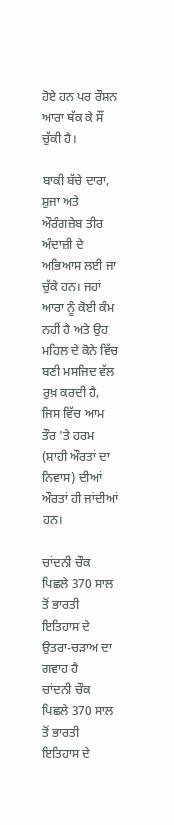ਹੋਏ ਹਨ ਪਰ ਰੌਸ਼ਨ ਆਰਾ ਥੱਕ ਕੇ ਸੌਂ ਚੁੱਕੀ ਹੈ।

ਬਾਕੀ ਬੱਚੇ ਦਾਰਾ, ਸ਼ੁਜਾ ਅਤੇ ਔਰੰਗਜ਼ੇਬ ਤੀਰ ਅੰਦਾਜ਼ੀ ਦੇ ਅਭਿਆਸ ਲਈ ਜਾ ਚੁੱਕੇ ਹਨ। ਜਹਾਂ ਆਰਾ ਨੂੰ ਕੋਈ ਕੰਮ ਨਹੀਂ ਹੈ ਅਤੇ ਉਹ ਮਹਿਲ ਦੇ ਕੋਨੇ ਵਿੱਚ ਬਣੀ ਮਸਜਿਦ ਵੱਲ ਰੁਖ਼ ਕਰਦੀ ਹੈ, ਜਿਸ ਵਿੱਚ ਆਮ ਤੌਰ 'ਤੇ ਹਰਮ (ਸ਼ਾਹੀ ਔਰਤਾਂ ਦਾ ਨਿਵਾਸ) ਦੀਆਂ ਔਰਤਾਂ ਹੀ ਜਾਂਦੀਆਂ ਹਨ।

ਚਾਂਦਨੀ ਚੌਕ ਪਿਛਲੇ 370 ਸਾਲ ਤੋਂ ਭਾਰਤੀ ਇਤਿਹਾਸ ਦੇ ਉਤਰਾ-ਚੜਾਅ ਦਾ ਗਵਾਹ ਹੈ
ਚਾਂਦਨੀ ਚੌਕ ਪਿਛਲੇ 370 ਸਾਲ ਤੋਂ ਭਾਰਤੀ ਇਤਿਹਾਸ ਦੇ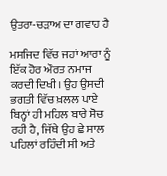ਉਤਰਾ-ਚੜਾਅ ਦਾ ਗਵਾਹ ਹੈ

ਮਸਜਿਦ ਵਿੱਚ ਜਹਾਂ ਆਰਾ ਨੂੰ ਇੱਕ ਹੋਰ ਔਰਤ ਨਮਾਜ ਕਰਦੀ ਦਿਖੀ। ਉਹ ਉਸਦੀ ਭਗਤੀ ਵਿੱਚ ਖ਼ਲਲ ਪਾਏ ਬਿਨ੍ਹਾਂ ਹੀ ਮਹਿਲ ਬਾਰੇ ਸੋਚ ਰਹੀ ਹੈ, ਜਿੱਥੇ ਉਹ ਛੇ ਸਾਲ ਪਹਿਲਾਂ ਰਹਿੰਦੀ ਸੀ ਅਤੇ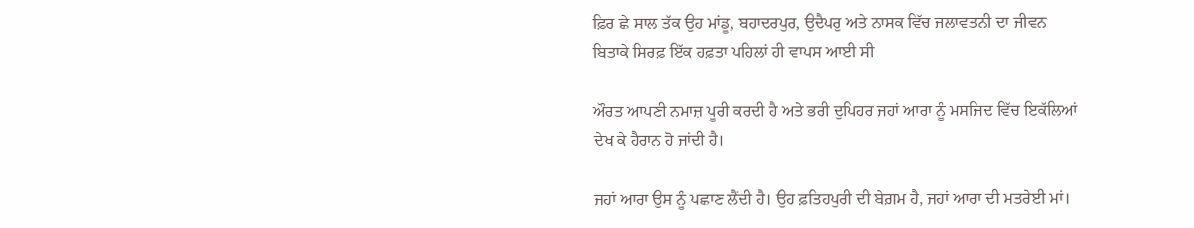ਫ਼ਿਰ ਛੇ ਸਾਲ ਤੱਕ ਉਹ ਮਾਂਡੂ, ਬਹਾਦਰਪੁਰ, ਉਦੈਪਰੁ ਅਤੇ ਨਾਸਕ ਵਿੱਚ ਜਲਾਵਤਨੀ ਦਾ ਜੀਵਨ ਬਿਤਾਕੇ ਸਿਰਫ਼ ਇੱਕ ਹਫ਼ਤਾ ਪਹਿਲਾਂ ਹੀ ਵਾਪਸ ਆਈ ਸੀ

ਔਰਤ ਆਪਣੀ ਨਮਾਜ਼ ਪੂਰੀ ਕਰਦੀ ਹੈ ਅਤੇ ਭਰੀ ਦੁਪਿਹਰ ਜਹਾਂ ਆਰਾ ਨੂੰ ਮਸਜਿਦ ਵਿੱਚ ਇਕੱਲਿਆਂ ਦੇਖ ਕੇ ਹੈਰਾਨ ਹੋ ਜਾਂਦੀ ਹੈ।

ਜਹਾਂ ਆਰਾ ਉਸ ਨੂੰ ਪਛਾਣ ਲੈਂਦੀ ਹੈ। ਉਹ ਫ਼ਤਿਹਪੁਰੀ ਦੀ ਬੇਗ਼ਮ ਹੈ, ਜਹਾਂ ਆਰਾ ਦੀ ਮਤਰੇਈ ਮਾਂ।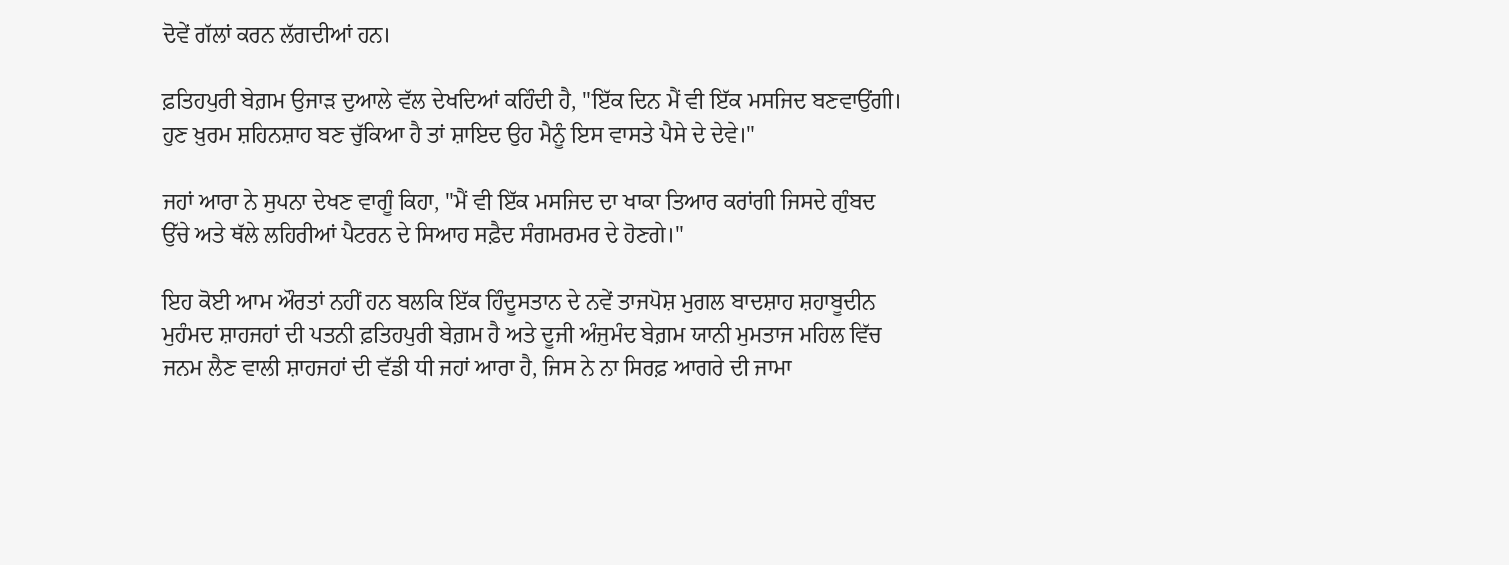ਦੋਵੇਂ ਗੱਲਾਂ ਕਰਨ ਲੱਗਦੀਆਂ ਹਨ।

ਫ਼ਤਿਹਪੁਰੀ ਬੇਗ਼ਮ ਉਜਾੜ ਦੁਆਲੇ ਵੱਲ ਦੇਖਦਿਆਂ ਕਹਿੰਦੀ ਹੈ, "ਇੱਕ ਦਿਨ ਮੈਂ ਵੀ ਇੱਕ ਮਸਜਿਦ ਬਣਵਾਉਂਗੀ। ਹੁਣ ਖ਼ੁਰਮ ਸ਼ਹਿਨਸ਼ਾਹ ਬਣ ਚੁੱਕਿਆ ਹੈ ਤਾਂ ਸ਼ਾਇਦ ਉਹ ਮੈਨੂੰ ਇਸ ਵਾਸਤੇ ਪੈਸੇ ਦੇ ਦੇਵੇ।"

ਜਹਾਂ ਆਰਾ ਨੇ ਸੁਪਨਾ ਦੇਖਣ ਵਾਗੂੰ ਕਿਹਾ, "ਮੈਂ ਵੀ ਇੱਕ ਮਸਜਿਦ ਦਾ ਖਾਕਾ ਤਿਆਰ ਕਰਾਂਗੀ ਜਿਸਦੇ ਗੁੰਬਦ ਉੱਚੇ ਅਤੇ ਥੱਲੇ ਲਹਿਰੀਆਂ ਪੈਟਰਨ ਦੇ ਸਿਆਹ ਸਫ਼ੈਦ ਸੰਗਮਰਮਰ ਦੇ ਹੋਣਗੇ।"

ਇਹ ਕੋਈ ਆਮ ਔਰਤਾਂ ਨਹੀਂ ਹਨ ਬਲਕਿ ਇੱਕ ਹਿੰਦੂਸਤਾਨ ਦੇ ਨਵੇਂ ਤਾਜਪੋਸ਼ ਮੁਗਲ ਬਾਦਸ਼ਾਹ ਸ਼ਹਾਬੂਦੀਨ ਮੁਹੰਮਦ ਸ਼ਾਹਜਹਾਂ ਦੀ ਪਤਨੀ ਫ਼ਤਿਹਪੁਰੀ ਬੇਗ਼ਮ ਹੈ ਅਤੇ ਦੂਜੀ ਅੰਜੁਮੰਦ ਬੇਗ਼ਮ ਯਾਨੀ ਮੁਮਤਾਜ ਮਹਿਲ ਵਿੱਚ ਜਨਮ ਲੈਣ ਵਾਲੀ ਸ਼ਾਹਜਹਾਂ ਦੀ ਵੱਡੀ ਧੀ ਜਹਾਂ ਆਰਾ ਹੈ, ਜਿਸ ਨੇ ਨਾ ਸਿਰਫ਼ ਆਗਰੇ ਦੀ ਜਾਮਾ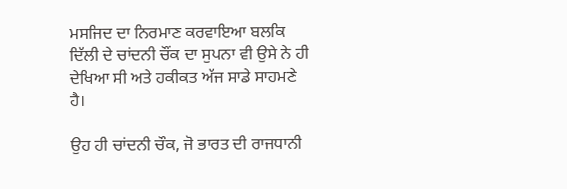ਮਸਜਿਦ ਦਾ ਨਿਰਮਾਣ ਕਰਵਾਇਆ ਬਲਕਿ ਦਿੱਲੀ ਦੇ ਚਾਂਦਨੀ ਚੌਂਕ ਦਾ ਸੁਪਨਾ ਵੀ ਉਸੇ ਨੇ ਹੀ ਦੇਖਿਆ ਸੀ ਅਤੇ ਹਕੀਕਤ ਅੱਜ ਸਾਡੇ ਸਾਹਮਣੇ ਹੈ।

ਉਹ ਹੀ ਚਾਂਦਨੀ ਚੌਕ, ਜੋ ਭਾਰਤ ਦੀ ਰਾਜਧਾਨੀ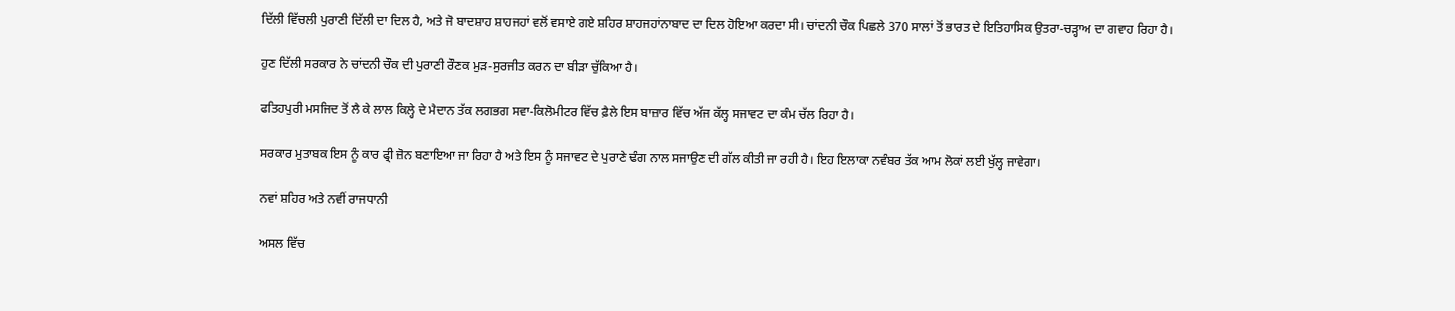ਦਿੱਲੀ ਵਿੱਚਲੀ ਪੁਰਾਣੀ ਦਿੱਲੀ ਦਾ ਦਿਲ ਹੈ, ਅਤੇ ਜੋ ਬਾਦਸ਼ਾਹ ਸ਼ਾਹਜਹਾਂ ਵਲੋਂ ਵਸਾਏ ਗਏ ਸ਼ਹਿਰ ਸ਼ਾਹਜਹਾਂਨਾਬਾਦ ਦਾ ਦਿਲ ਹੋਇਆ ਕਰਦਾ ਸੀ। ਚਾਂਦਨੀ ਚੌਕ ਪਿਛਲੇ 370 ਸਾਲਾਂ ਤੋਂ ਭਾਰਤ ਦੇ ਇਤਿਹਾਸਿਕ ਉਤਰਾ-ਚੜ੍ਹਾਅ ਦਾ ਗਵਾਹ ਰਿਹਾ ਹੈ।

ਹੁਣ ਦਿੱਲੀ ਸਰਕਾਰ ਨੇ ਚਾਂਦਨੀ ਚੌਕ ਦੀ ਪੁਰਾਣੀ ਰੌਣਕ ਮੁੜ-ਸੁਰਜੀਤ ਕਰਨ ਦਾ ਬੀੜਾ ਚੁੱਕਿਆ ਹੈ।

ਫਤਿਹਪੁਰੀ ਮਸਜਿਦ ਤੋਂ ਲੈ ਕੇ ਲਾਲ ਕਿਲ੍ਹੇ ਦੇ ਮੈਦਾਨ ਤੱਕ ਲਗਭਗ ਸਵਾ-ਕਿਲੋਮੀਟਰ ਵਿੱਚ ਫ਼ੈਲੇ ਇਸ ਬਾਜ਼ਾਰ ਵਿੱਚ ਅੱਜ ਕੱਲ੍ਹ ਸਜਾਵਟ ਦਾ ਕੰਮ ਚੱਲ ਰਿਹਾ ਹੈ।

ਸਰਕਾਰ ਮੁਤਾਬਕ ਇਸ ਨੂੰ ਕਾਰ ਫ੍ਰੀ ਜ਼ੋਨ ਬਣਾਇਆ ਜਾ ਰਿਹਾ ਹੈ ਅਤੇ ਇਸ ਨੂੰ ਸਜਾਵਟ ਦੇ ਪੁਰਾਣੇ ਢੰਗ ਨਾਲ ਸਜਾਉਣ ਦੀ ਗੱਲ ਕੀਤੀ ਜਾ ਰਹੀ ਹੈ। ਇਹ ਇਲਾਕਾ ਨਵੰਬਰ ਤੱਕ ਆਮ ਲੋਕਾਂ ਲਈ ਖੁੱਲ੍ਹ ਜਾਵੇਗਾ।

ਨਵਾਂ ਸ਼ਹਿਰ ਅਤੇ ਨਵੀਂ ਰਾਜਧਾਨੀ

ਅਸਲ ਵਿੱਚ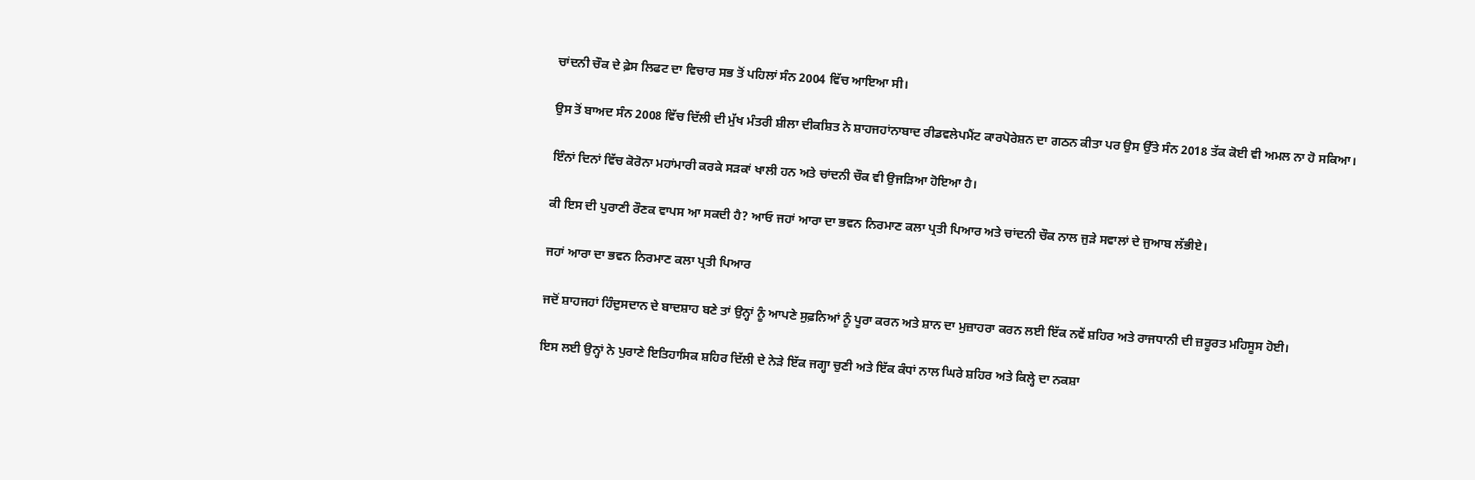ਚਾਂਦਨੀ ਚੌਕ ਦੇ ਫ਼ੇਸ ਲਿਫਟ ਦਾ ਵਿਚਾਰ ਸਭ ਤੋਂ ਪਹਿਲਾਂ ਸੰਨ 2004 ਵਿੱਚ ਆਇਆ ਸੀ।

ਉਸ ਤੋਂ ਬਾਅਦ ਸੰਨ 2008 ਵਿੱਚ ਦਿੱਲੀ ਦੀ ਮੁੱਖ ਮੰਤਰੀ ਸ਼ੀਲਾ ਦੀਕਸ਼ਿਤ ਨੇ ਸ਼ਾਹਜਹਾਂਨਾਬਾਦ ਰੀਡਵਲੇਪਮੈਂਟ ਕਾਰਪੋਰੇਸ਼ਨ ਦਾ ਗਠਨ ਕੀਤਾ ਪਰ ਉਸ ਉੱਤੇ ਸੰਨ 2018 ਤੱਕ ਕੋਈ ਵੀ ਅਮਲ ਨਾ ਹੋ ਸਕਿਆ।

ਇੰਨਾਂ ਦਿਨਾਂ ਵਿੱਚ ਕੋਰੋਨਾ ਮਹਾਂਮਾਰੀ ਕਰਕੇ ਸੜਕਾਂ ਖਾਲੀ ਹਨ ਅਤੇ ਚਾਂਦਨੀ ਚੌਕ ਵੀ ਉਜੜਿਆ ਹੋਇਆ ਹੈ।

ਕੀ ਇਸ ਦੀ ਪੁਰਾਣੀ ਰੌਣਕ ਵਾਪਸ ਆ ਸਕਦੀ ਹੈ? ਆਓ ਜਹਾਂ ਆਰਾ ਦਾ ਭਵਨ ਨਿਰਮਾਣ ਕਲਾ ਪ੍ਰਤੀ ਪਿਆਰ ਅਤੇ ਚਾਂਦਨੀ ਚੌਕ ਨਾਲ ਜੁੜੇ ਸਵਾਲਾਂ ਦੇ ਜੁਆਬ ਲੱਭੀਏ।

ਜਹਾਂ ਆਰਾ ਦਾ ਭਵਨ ਨਿਰਮਾਣ ਕਲਾ ਪ੍ਰਤੀ ਪਿਆਰ

ਜਦੋਂ ਸ਼ਾਹਜਹਾਂ ਹਿੰਦੁਸਦਾਨ ਦੇ ਬਾਦਸ਼ਾਹ ਬਣੇ ਤਾਂ ਉਨ੍ਹਾਂ ਨੂੰ ਆਪਣੇ ਸੁਫ਼ਨਿਆਂ ਨੂੰ ਪੂਰਾ ਕਰਨ ਅਤੇ ਸ਼ਾਨ ਦਾ ਮੁਜ਼ਾਹਰਾ ਕਰਨ ਲਈ ਇੱਕ ਨਵੇਂ ਸ਼ਹਿਰ ਅਤੇ ਰਾਜਧਾਨੀ ਦੀ ਜ਼ਰੂਰਤ ਮਹਿਸੂਸ ਹੋਈ।

ਇਸ ਲਈ ਉਨ੍ਹਾਂ ਨੇ ਪੁਰਾਣੇ ਇਤਿਹਾਸਿਕ ਸ਼ਹਿਰ ਦਿੱਲੀ ਦੇ ਨੇੜੇ ਇੱਕ ਜਗ੍ਹਾ ਚੁਣੀ ਅਤੇ ਇੱਕ ਕੰਧਾਂ ਨਾਲ ਘਿਰੇ ਸ਼ਹਿਰ ਅਤੇ ਕਿਲ੍ਹੇ ਦਾ ਨਕਸ਼ਾ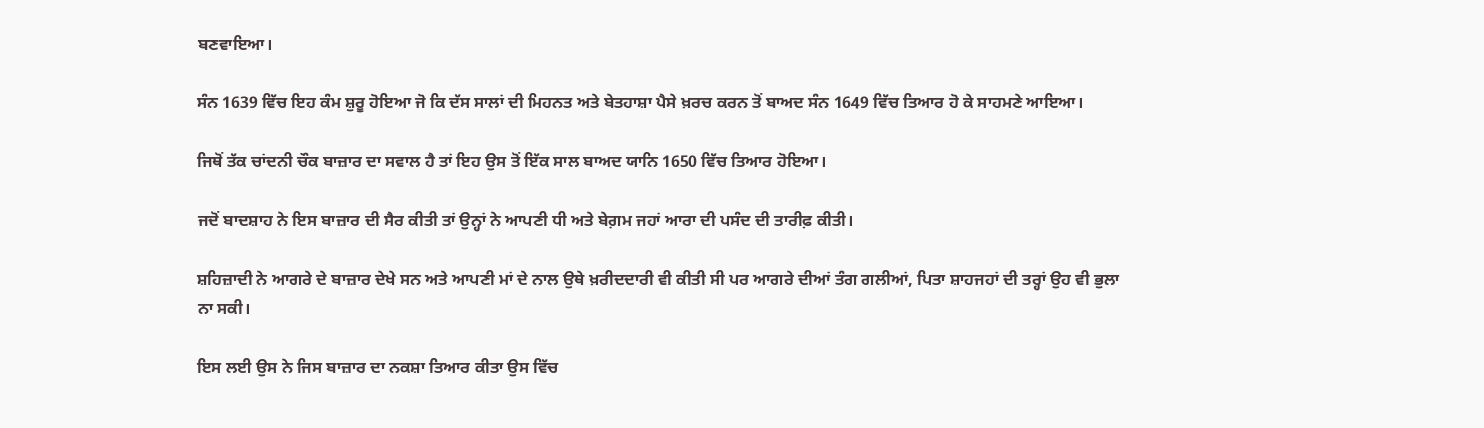ਬਣਵਾਇਆ।

ਸੰਨ 1639 ਵਿੱਚ ਇਹ ਕੰਮ ਸ਼ੁਰੂ ਹੋਇਆ ਜੋ ਕਿ ਦੱਸ ਸਾਲਾਂ ਦੀ ਮਿਹਨਤ ਅਤੇ ਬੇਤਹਾਸ਼ਾ ਪੈਸੇ ਖ਼ਰਚ ਕਰਨ ਤੋਂ ਬਾਅਦ ਸੰਨ 1649 ਵਿੱਚ ਤਿਆਰ ਹੋ ਕੇ ਸਾਹਮਣੇ ਆਇਆ।

ਜਿਥੋਂ ਤੱਕ ਚਾਂਦਨੀ ਚੌਕ ਬਾਜ਼ਾਰ ਦਾ ਸਵਾਲ ਹੈ ਤਾਂ ਇਹ ਉਸ ਤੋਂ ਇੱਕ ਸਾਲ ਬਾਅਦ ਯਾਨਿ 1650 ਵਿੱਚ ਤਿਆਰ ਹੋਇਆ।

ਜਦੋਂ ਬਾਦਸ਼ਾਹ ਨੇ ਇਸ ਬਾਜ਼ਾਰ ਦੀ ਸੈਰ ਕੀਤੀ ਤਾਂ ਉਨ੍ਹਾਂ ਨੇ ਆਪਣੀ ਧੀ ਅਤੇ ਬੇਗ਼ਮ ਜਹਾਂ ਆਰਾ ਦੀ ਪਸੰਦ ਦੀ ਤਾਰੀਫ਼ ਕੀਤੀ।

ਸ਼ਹਿਜ਼ਾਦੀ ਨੇ ਆਗਰੇ ਦੇ ਬਾਜ਼ਾਰ ਦੇਖੇ ਸਨ ਅਤੇ ਆਪਣੀ ਮਾਂ ਦੇ ਨਾਲ ਉਥੇ ਖ਼ਰੀਦਦਾਰੀ ਵੀ ਕੀਤੀ ਸੀ ਪਰ ਆਗਰੇ ਦੀਆਂ ਤੰਗ ਗਲੀਆਂ, ਪਿਤਾ ਸ਼ਾਹਜਹਾਂ ਦੀ ਤਰ੍ਹਾਂ ਉਹ ਵੀ ਭੁਲਾ ਨਾ ਸਕੀ।

ਇਸ ਲਈ ਉਸ ਨੇ ਜਿਸ ਬਾਜ਼ਾਰ ਦਾ ਨਕਸ਼ਾ ਤਿਆਰ ਕੀਤਾ ਉਸ ਵਿੱਚ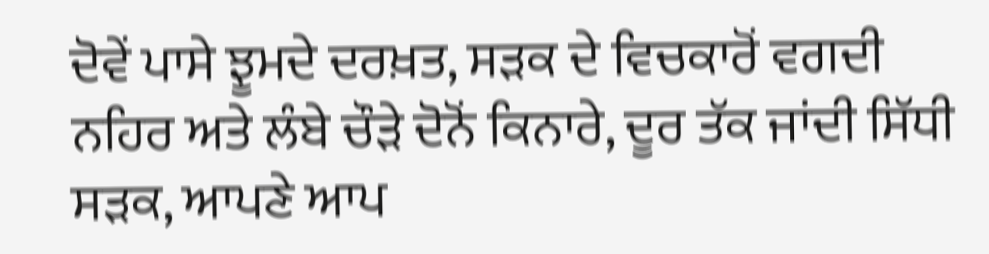ਦੋਵੇਂ ਪਾਸੇ ਝੂਮਦੇ ਦਰਖ਼ਤ, ਸੜਕ ਦੇ ਵਿਚਕਾਰੋਂ ਵਗਦੀ ਨਹਿਰ ਅਤੇ ਲੰਬੇ ਚੌੜੇ ਦੋਨੋਂ ਕਿਨਾਰੇ, ਦੂਰ ਤੱਕ ਜਾਂਦੀ ਸਿੱਧੀ ਸੜਕ, ਆਪਣੇ ਆਪ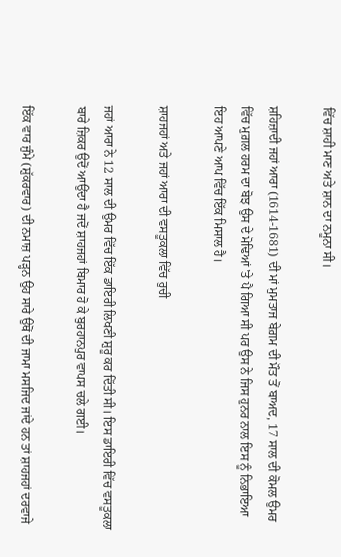ਵਿੱਚ ਸ਼ਾਹੀ ਮਾਣ ਅਤੇ ਸ਼ਾਨ ਦਾ ਨਮੂਨਾ ਸੀ।

ਸ਼ਹਿਜ਼ਾਦੀ ਜਹਾਂ ਆਰਾ (1614-1681) ਦੀ ਮਾਂ ਮੁਮਤਾਜ ਬੇਗ਼ਮ ਦੀ ਮੌਤ ਤੋਂ ਬਾਅਦ, 17 ਸਾਲ ਦੀ ਕੋਮਲ ਉਮਰ ਵਿੱਚ ਮੁਗ਼ਲ ਹਰਮ ਦਾ ਬੋਝ ਉਸ ਦੇ ਮੋਢਿਆਂ 'ਤੇ ਪੈ ਗਿਆ ਸੀ ਪਰ ਉਸ ਨੇ ਜਿਸ ਹੁਨਰ ਨਾਲ ਇਸ ਨੂੰ ਨਿਭਾਇਆ ਇਹ ਆਪਣੇ ਆਪ ਵਿੱਚ ਇੱਕ ਮਿਸਾਲ ਹੈ।

ਸ਼ਾਹਜਹਾਂ ਅਤੇ ਜਹਾਂ ਆਰਾ ਦੀ ਵਸਤੂਕਲਾ ਵਿੱਚ ਰੁਚੀ

ਜਹਾਂ ਆਰਾ ਨੇ 12 ਸਾਲ ਦੀ ਉਮਰ ਵਿੱਚ ਇੱਕ ਡਾਇਰੀ ਲਿਖਣੀ ਸ਼ੁਰੂ ਕਰ ਦਿੱਤੀ ਸੀ। ਇਸ ਡਾਇਰੀ ਵਿੱਚ ਵਸਤੂਕਲਾ ਬਾਰੇ ਜ਼ਿਕਰ ਉਦੋਂ ਆਉਂਦਾ ਹੈ ਜਦੋਂ ਸ਼ਾਹਜਹਾਂ ਬਿਮਾਰ ਹੋ ਕੇ ਬੁਰਹਾਨਪੁਰ ਵਾਪਸ ਚਲੇ ਗਈ।

ਇੱਕ ਵਾਰ ਜੁੰਮੇ (ਸ਼ੁੱਕਰਵਾਰ) ਦੀ ਨਮਾਜ਼ ਪੜ੍ਹਨ ਉਹ ਸਾਰੇ ਉਥੋਂ ਦੀ ਜਾਮਾ ਮਸਜਿਦ ਜਾਂਦੇ ਹਨ ਤਾਂ ਸ਼ਾਹਜਹਾਂ ਦਰਵਾਜੇ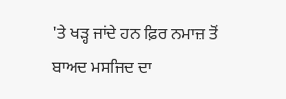'ਤੇ ਖੜ੍ਹ ਜਾਂਦੇ ਹਨ ਫ਼ਿਰ ਨਮਾਜ਼ ਤੋਂ ਬਾਅਦ ਮਸਜਿਦ ਦਾ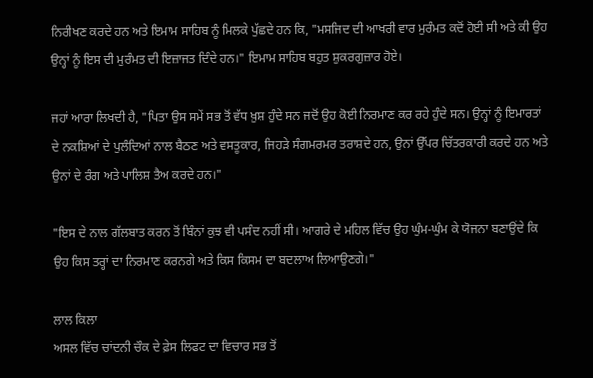ਨਿਰੀਖਣ ਕਰਦੇ ਹਨ ਅਤੇ ਇਮਾਮ ਸਾਹਿਬ ਨੂੰ ਮਿਲਕੇ ਪੁੱਛਦੇ ਹਨ ਕਿ, "ਮਸਜਿਦ ਦੀ ਆਖਰੀ ਵਾਰ ਮੁਰੰਮਤ ਕਦੋਂ ਹੋਈ ਸੀ ਅਤੇ ਕੀ ਉਹ ਉਨ੍ਹਾਂ ਨੂੰ ਇਸ ਦੀ ਮੁਰੰਮਤ ਦੀ ਇਜ਼ਾਜਤ ਦਿੰਦੇ ਹਨ।" ਇਮਾਮ ਸਾਹਿਬ ਬਹੁਤ ਸ਼ੁਕਰਗੁਜ਼ਾਰ ਹੋਏ।

ਜਹਾਂ ਆਰਾ ਲਿਖਦੀ ਹੈ, "ਪਿਤਾ ਉਸ ਸਮੇਂ ਸਭ ਤੋਂ ਵੱਧ ਖ਼ੁਸ਼ ਹੁੰਦੇ ਸਨ ਜਦੋਂ ਉਹ ਕੋਈ ਨਿਰਮਾਣ ਕਰ ਰਹੇ ਹੁੰਦੇ ਸਨ। ਉਨ੍ਹਾਂ ਨੂੰ ਇਮਾਰਤਾਂ ਦੇ ਨਕਸ਼ਿਆਂ ਦੇ ਪੁਲੰਦਿਆਂ ਨਾਲ ਬੈਠਣ ਅਤੇ ਵਸਤੂਕਾਰ, ਜਿਹੜੇ ਸੰਗਮਰਮਰ ਤਰਾਸ਼ਦੇ ਹਨ, ਉਨਾਂ ਉੱਪਰ ਚਿੱਤਰਕਾਰੀ ਕਰਦੇ ਹਨ ਅਤੇ ਉਨਾਂ ਦੇ ਰੰਗ ਅਤੇ ਪਾਲਿਸ਼ ਤੈਅ ਕਰਦੇ ਹਨ।"

"ਇਸ ਦੇ ਨਾਲ ਗੱਲਬਾਤ ਕਰਨ ਤੋਂ ਬਿੰਨਾਂ ਕੁਝ ਵੀ ਪਸੰਦ ਨਹੀਂ ਸੀ। ਆਗਰੇ ਦੇ ਮਹਿਲ ਵਿੱਚ ਉਹ ਘੁੰਮ-ਘੁੰਮ ਕੇ ਯੋਜਨਾ ਬਣਾਉਂਦੇ ਕਿ ਉਹ ਕਿਸ ਤਰ੍ਹਾਂ ਦਾ ਨਿਰਮਾਣ ਕਰਨਗੇ ਅਤੇ ਕਿਸ ਕਿਸਮ ਦਾ ਬਦਲਾਅ ਲਿਆਉਣਗੇ।"

ਲਾਲ ਕਿਲਾ
ਅਸਲ ਵਿੱਚ ਚਾਂਦਨੀ ਚੌਕ ਦੇ ਫ਼ੇਸ ਲਿਫਟ ਦਾ ਵਿਚਾਰ ਸਭ ਤੋਂ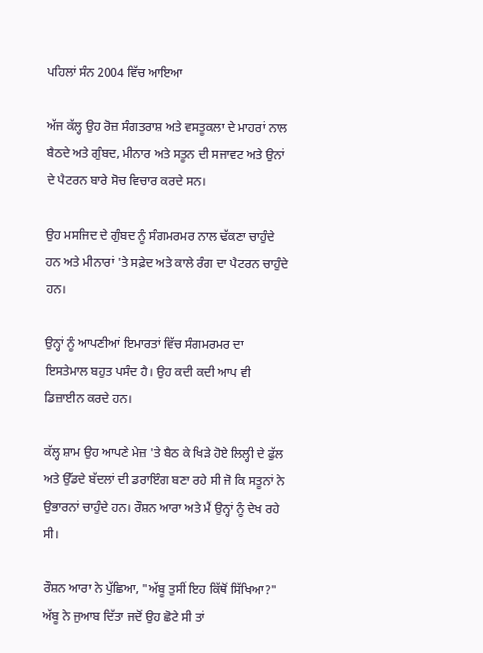ਪਹਿਲਾਂ ਸੰਨ 2004 ਵਿੱਚ ਆਇਆ

ਅੱਜ ਕੱਲ੍ਹ ਉਹ ਰੋਜ਼ ਸੰਗਤਰਾਸ਼ ਅਤੇ ਵਸਤੂਕਲਾ ਦੇ ਮਾਹਰਾਂ ਨਾਲ ਬੈਠਦੇ ਅਤੇ ਗੁੰਬਦ, ਮੀਨਾਰ ਅਤੇ ਸਤੂਨ ਦੀ ਸਜਾਵਟ ਅਤੇ ਉਨਾਂ ਦੇ ਪੈਟਰਨ ਬਾਰੇ ਸੋਚ ਵਿਚਾਰ ਕਰਦੇ ਸਨ।

ਉਹ ਮਸਜਿਦ ਦੇ ਗੁੰਬਦ ਨੂੰ ਸੰਗਮਰਮਰ ਨਾਲ ਢੱਕਣਾ ਚਾਹੁੰਦੇ ਹਨ ਅਤੇ ਮੀਨਾਰਾਂ 'ਤੇ ਸਫ਼ੇਦ ਅਤੇ ਕਾਲੇ ਰੰਗ ਦਾ ਪੈਟਰਨ ਚਾਹੁੰਦੇ ਹਨ।

ਉਨ੍ਹਾਂ ਨੂੰ ਆਪਣੀਆਂ ਇਮਾਰਤਾਂ ਵਿੱਚ ਸੰਗਮਰਮਰ ਦਾ ਇਸਤੇਮਾਲ ਬਹੁਤ ਪਸੰਦ ਹੈ। ਉਹ ਕਦੀ ਕਦੀ ਆਪ ਵੀ ਡਿਜ਼ਾਈਨ ਕਰਦੇ ਹਨ।

ਕੱਲ੍ਹ ਸ਼ਾਮ ਉਹ ਆਪਣੇ ਮੇਜ਼ 'ਤੇ ਬੈਠ ਕੇ ਖਿੜੇ ਹੋਏ ਲਿਲ੍ਹੀ ਦੇ ਫੁੱਲ ਅਤੇ ਉੱਡਦੇ ਬੱਦਲਾਂ ਦੀ ਡਰਾਇੰਗ ਬਣਾ ਰਹੇ ਸੀ ਜੋ ਕਿ ਸਤੂਨਾਂ ਨੇ ਉਭਾਰਨਾਂ ਚਾਹੁੰਦੇ ਹਨ। ਰੌਸ਼ਨ ਆਰਾ ਅਤੇ ਮੈਂ ਉਨ੍ਹਾਂ ਨੂੰ ਦੇਖ ਰਹੇ ਸੀ।

ਰੌਸ਼ਨ ਆਰਾ ਨੇ ਪੁੱਛਿਆ, "ਅੱਬੂ ਤੁਸੀਂ ਇਹ ਕਿੱਥੋਂ ਸਿੱਖਿਆ?" ਅੱਬੂ ਨੇ ਜੁਆਬ ਦਿੱਤਾ ਜਦੋਂ ਉਹ ਛੋਟੇ ਸੀ ਤਾਂ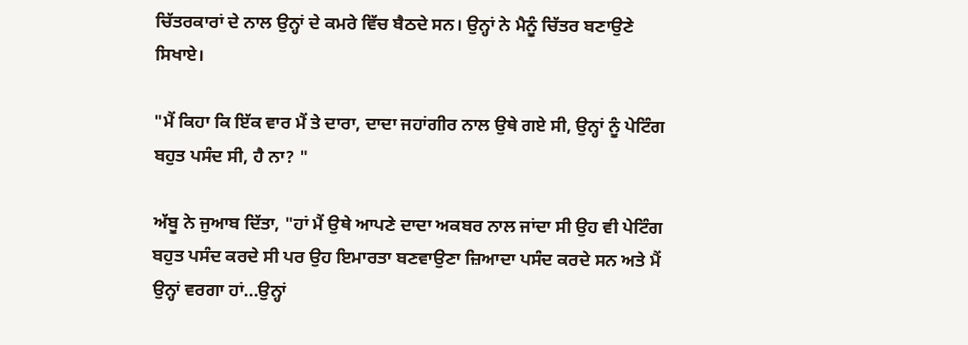ਚਿੱਤਰਕਾਰਾਂ ਦੇ ਨਾਲ ਉਨ੍ਹਾਂ ਦੇ ਕਮਰੇ ਵਿੱਚ ਬੈਠਦੇ ਸਨ। ਉਨ੍ਹਾਂ ਨੇ ਮੈਨੂੰ ਚਿੱਤਰ ਬਣਾਉਣੇ ਸਿਖਾਏ।

"ਮੈਂ ਕਿਹਾ ਕਿ ਇੱਕ ਵਾਰ ਮੈਂ ਤੇ ਦਾਰਾ, ਦਾਦਾ ਜਹਾਂਗੀਰ ਨਾਲ ਉਥੇ ਗਏ ਸੀ, ਉਨ੍ਹਾਂ ਨੂੰ ਪੇਟਿੰਗ ਬਹੁਤ ਪਸੰਦ ਸੀ, ਹੈ ਨਾ? "

ਅੱਬੂ ਨੇ ਜੁਆਬ ਦਿੱਤਾ, "ਹਾਂ ਮੈਂ ਉਥੇ ਆਪਣੇ ਦਾਦਾ ਅਕਬਰ ਨਾਲ ਜਾਂਦਾ ਸੀ ਉਹ ਵੀ ਪੇਟਿੰਗ ਬਹੁਤ ਪਸੰਦ ਕਰਦੇ ਸੀ ਪਰ ਉਹ ਇਮਾਰਤਾ ਬਣਵਾਉਣਾ ਜ਼ਿਆਦਾ ਪਸੰਦ ਕਰਦੇ ਸਨ ਅਤੇ ਮੈਂ ਉਨ੍ਹਾਂ ਵਰਗਾ ਹਾਂ...ਉਨ੍ਹਾਂ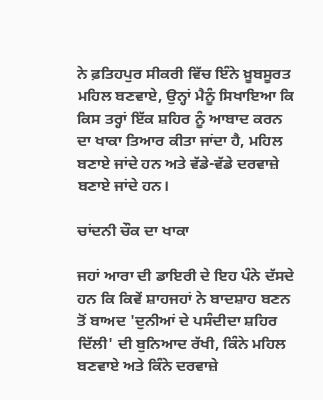ਨੇ ਫ਼ਤਿਹਪੁਰ ਸੀਕਰੀ ਵਿੱਚ ਇੰਨੇ ਖ਼ੂਬਸੂਰਤ ਮਹਿਲ ਬਣਵਾਏ, ਉਨ੍ਹਾਂ ਮੈਨੂੰ ਸਿਖਾਇਆ ਕਿ ਕਿਸ ਤਰ੍ਹਾਂ ਇੱਕ ਸ਼ਹਿਰ ਨੂੰ ਆਬਾਦ ਕਰਨ ਦਾ ਖਾਕਾ ਤਿਆਰ ਕੀਤਾ ਜਾਂਦਾ ਹੈ, ਮਹਿਲ ਬਣਾਏ ਜਾਂਦੇ ਹਨ ਅਤੇ ਵੱਡੇ-ਵੱਡੇ ਦਰਵਾਜ਼ੇ ਬਣਾਏ ਜਾਂਦੇ ਹਨ।

ਚਾਂਦਨੀ ਚੌਕ ਦਾ ਖਾਕਾ

ਜਹਾਂ ਆਰਾ ਦੀ ਡਾਇਰੀ ਦੇ ਇਹ ਪੰਨੇ ਦੱਸਦੇ ਹਨ ਕਿ ਕਿਵੇਂ ਸ਼ਾਹਜਹਾਂ ਨੇ ਬਾਦਸ਼ਾਹ ਬਣਨ ਤੋਂ ਬਾਅਦ 'ਦੁਨੀਆਂ ਦੇ ਪਸੰਦੀਦਾ ਸ਼ਹਿਰ ਦਿੱਲੀ' ਦੀ ਬੁਨਿਆਦ ਰੱਖੀ, ਕਿੰਨੇ ਮਹਿਲ ਬਣਵਾਏ ਅਤੇ ਕਿੰਨੇ ਦਰਵਾਜ਼ੇ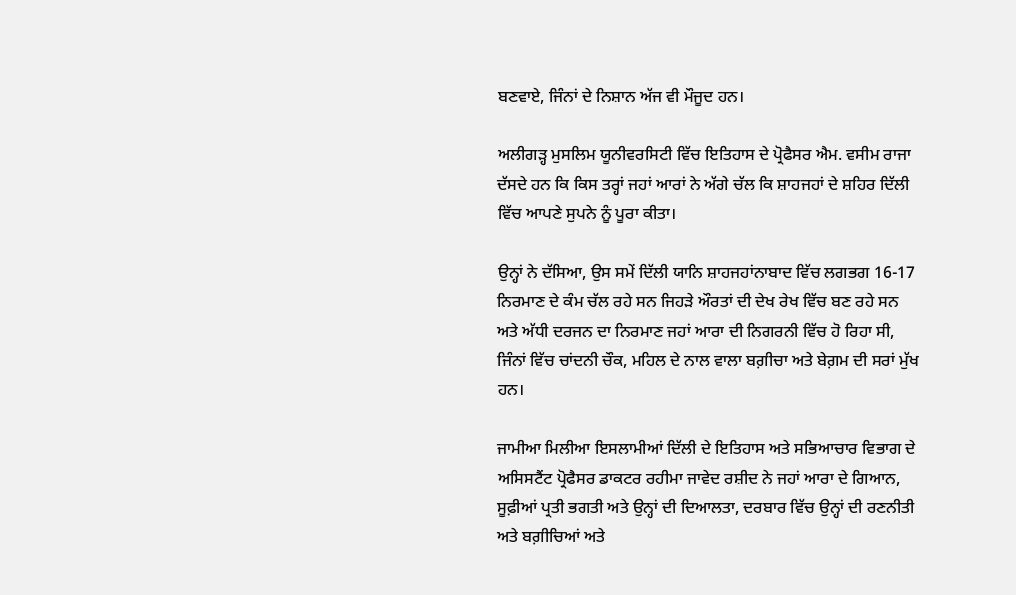ਬਣਵਾਏ, ਜਿੰਨਾਂ ਦੇ ਨਿਸ਼ਾਨ ਅੱਜ ਵੀ ਮੌਜੂਦ ਹਨ।

ਅਲੀਗੜ੍ਹ ਮੁਸਲਿਮ ਯੂਨੀਵਰਸਿਟੀ ਵਿੱਚ ਇਤਿਹਾਸ ਦੇ ਪ੍ਰੋਫੈਸਰ ਐਮ. ਵਸੀਮ ਰਾਜਾ ਦੱਸਦੇ ਹਨ ਕਿ ਕਿਸ ਤਰ੍ਹਾਂ ਜਹਾਂ ਆਰਾਂ ਨੇ ਅੱਗੇ ਚੱਲ ਕਿ ਸ਼ਾਹਜਹਾਂ ਦੇ ਸ਼ਹਿਰ ਦਿੱਲੀ ਵਿੱਚ ਆਪਣੇ ਸੁਪਨੇ ਨੂੰ ਪੂਰਾ ਕੀਤਾ।

ਉਨ੍ਹਾਂ ਨੇ ਦੱਸਿਆ, ਉਸ ਸਮੇਂ ਦਿੱਲੀ ਯਾਨਿ ਸ਼ਾਹਜਹਾਂਨਾਬਾਦ ਵਿੱਚ ਲਗਭਗ 16-17 ਨਿਰਮਾਣ ਦੇ ਕੰਮ ਚੱਲ ਰਹੇ ਸਨ ਜਿਹੜੇ ਔਰਤਾਂ ਦੀ ਦੇਖ ਰੇਖ ਵਿੱਚ ਬਣ ਰਹੇ ਸਨ ਅਤੇ ਅੱਧੀ ਦਰਜਨ ਦਾ ਨਿਰਮਾਣ ਜਹਾਂ ਆਰਾ ਦੀ ਨਿਗਰਨੀ ਵਿੱਚ ਹੋ ਰਿਹਾ ਸੀ, ਜਿੰਨਾਂ ਵਿੱਚ ਚਾਂਦਨੀ ਚੌਕ, ਮਹਿਲ ਦੇ ਨਾਲ ਵਾਲਾ ਬਗ਼ੀਚਾ ਅਤੇ ਬੇਗ਼ਮ ਦੀ ਸਰਾਂ ਮੁੱਖ ਹਨ।

ਜਾਮੀਆ ਮਿਲੀਆ ਇਸਲਾਮੀਆਂ ਦਿੱਲੀ ਦੇ ਇਤਿਹਾਸ ਅਤੇ ਸਭਿਆਚਾਰ ਵਿਭਾਗ ਦੇ ਅਸਿਸਟੈਂਟ ਪ੍ਰੋਫੈਸਰ ਡਾਕਟਰ ਰਹੀਮਾ ਜਾਵੇਦ ਰਸ਼ੀਦ ਨੇ ਜਹਾਂ ਆਰਾ ਦੇ ਗਿਆਨ, ਸੂਫ਼ੀਆਂ ਪ੍ਰਤੀ ਭਗਤੀ ਅਤੇ ਉਨ੍ਹਾਂ ਦੀ ਦਿਆਲਤਾ, ਦਰਬਾਰ ਵਿੱਚ ਉਨ੍ਹਾਂ ਦੀ ਰਣਨੀਤੀ ਅਤੇ ਬਗ਼ੀਚਿਆਂ ਅਤੇ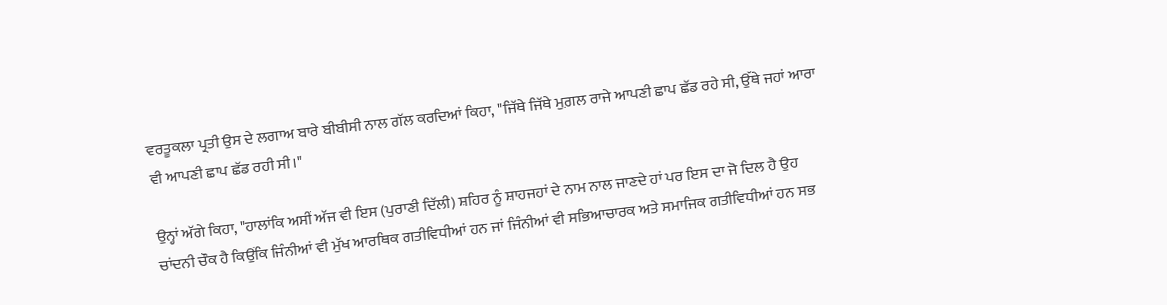ਵਰਤੂਕਲਾ ਪ੍ਰਤੀ ਉਸ ਦੇ ਲਗਾਅ ਬਾਰੇ ਬੀਬੀਸੀ ਨਾਲ ਗੱਲ ਕਰਦਿਆਂ ਕਿਹਾ, "ਜਿੱਥੇ ਜਿੱਥੇ ਮੁਗ਼ਲ ਰਾਜੇ ਆਪਣੀ ਛਾਪ ਛੱਡ ਰਹੇ ਸੀ, ਉੱਥੇ ਜਹਾਂ ਆਰਾ ਵੀ ਆਪਣੀ ਛਾਪ ਛੱਡ ਰਹੀ ਸੀ।"

ਉਨ੍ਹਾਂ ਅੱਗੇ ਕਿਹਾ, "ਹਾਲਾਂਕਿ ਅਸੀਂ ਅੱਜ ਵੀ ਇਸ (ਪੁਰਾਣੀ ਦਿੱਲੀ) ਸ਼ਹਿਰ ਨੂੰ ਸ਼ਾਹਜਹਾਂ ਦੇ ਨਾਮ ਨਾਲ ਜਾਣਦੇ ਹਾਂ ਪਰ ਇਸ ਦਾ ਜੋ ਦਿਲ ਹੈ ਉਹ ਚਾਂਦਨੀ ਚੌਕ ਹੈ ਕਿਉਂਕਿ ਜਿੰਨੀਆਂ ਵੀ ਮੁੱਖ ਆਰਥਿਕ ਗਤੀਵਿਧੀਆਂ ਹਨ ਜਾਂ ਜਿੰਨੀਆਂ ਵੀ ਸਭਿਆਚਾਰਕ ਅਤੇ ਸਮਾਜਿਕ ਗਤੀਵਿਧੀਆਂ ਹਨ ਸਭ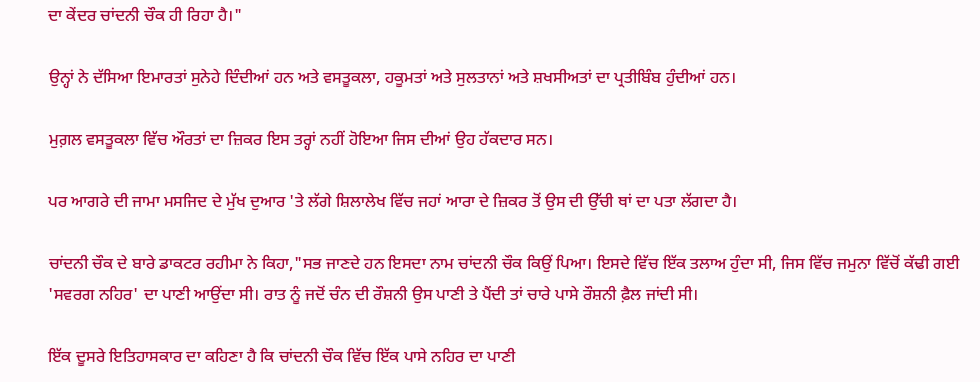ਦਾ ਕੇਂਦਰ ਚਾਂਦਨੀ ਚੌਕ ਹੀ ਰਿਹਾ ਹੈ।"

ਉਨ੍ਹਾਂ ਨੇ ਦੱਸਿਆ ਇਮਾਰਤਾਂ ਸੁਨੇਹੇ ਦਿੰਦੀਆਂ ਹਨ ਅਤੇ ਵਸਤੂਕਲਾ, ਹਕੂਮਤਾਂ ਅਤੇ ਸੁਲਤਾਨਾਂ ਅਤੇ ਸ਼ਖਸੀਅਤਾਂ ਦਾ ਪ੍ਰਤੀਬਿੰਬ ਹੁੰਦੀਆਂ ਹਨ।

ਮੁਗ਼ਲ ਵਸਤੂਕਲਾ ਵਿੱਚ ਔਰਤਾਂ ਦਾ ਜ਼ਿਕਰ ਇਸ ਤਰ੍ਹਾਂ ਨਹੀਂ ਹੋਇਆ ਜਿਸ ਦੀਆਂ ਉਹ ਹੱਕਦਾਰ ਸਨ।

ਪਰ ਆਗਰੇ ਦੀ ਜਾਮਾ ਮਸਜਿਦ ਦੇ ਮੁੱਖ ਦੁਆਰ 'ਤੇ ਲੱਗੇ ਸ਼ਿਲਾਲੇਖ ਵਿੱਚ ਜਹਾਂ ਆਰਾ ਦੇ ਜ਼ਿਕਰ ਤੋਂ ਉਸ ਦੀ ਉੱਚੀ ਥਾਂ ਦਾ ਪਤਾ ਲੱਗਦਾ ਹੈ।

ਚਾਂਦਨੀ ਚੌਕ ਦੇ ਬਾਰੇ ਡਾਕਟਰ ਰਹੀਮਾ ਨੇ ਕਿਹਾ,"ਸਭ ਜਾਣਦੇ ਹਨ ਇਸਦਾ ਨਾਮ ਚਾਂਦਨੀ ਚੌਕ ਕਿਉਂ ਪਿਆ। ਇਸਦੇ ਵਿੱਚ ਇੱਕ ਤਲਾਅ ਹੁੰਦਾ ਸੀ, ਜਿਸ ਵਿੱਚ ਜਮੁਨਾ ਵਿੱਚੋਂ ਕੱਢੀ ਗਈ 'ਸਵਰਗ ਨਹਿਰ' ਦਾ ਪਾਣੀ ਆਉਂਦਾ ਸੀ। ਰਾਤ ਨੂੰ ਜਦੋਂ ਚੰਨ ਦੀ ਰੌਸ਼ਨੀ ਉਸ ਪਾਣੀ ਤੇ ਪੈਂਦੀ ਤਾਂ ਚਾਰੇ ਪਾਸੇ ਰੌਸ਼ਨੀ ਫ਼ੈਲ ਜਾਂਦੀ ਸੀ।

ਇੱਕ ਦੂਸਰੇ ਇਤਿਹਾਸਕਾਰ ਦਾ ਕਹਿਣਾ ਹੈ ਕਿ ਚਾਂਦਨੀ ਚੌਕ ਵਿੱਚ ਇੱਕ ਪਾਸੇ ਨਹਿਰ ਦਾ ਪਾਣੀ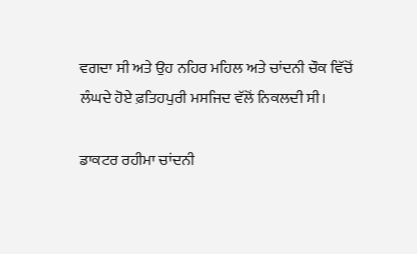ਵਗਦਾ ਸੀ ਅਤੇ ਉਹ ਨਹਿਰ ਮਹਿਲ ਅਤੇ ਚਾਂਦਨੀ ਚੌਕ ਵਿੱਚੋਂ ਲੰਘਦੇ ਹੋਏ ਫ਼ਤਿਹਪੁਰੀ ਮਸਜਿਦ ਵੱਲੋਂ ਨਿਕਲਦੀ ਸੀ।

ਡਾਕਟਰ ਰਹੀਮਾ ਚਾਂਦਨੀ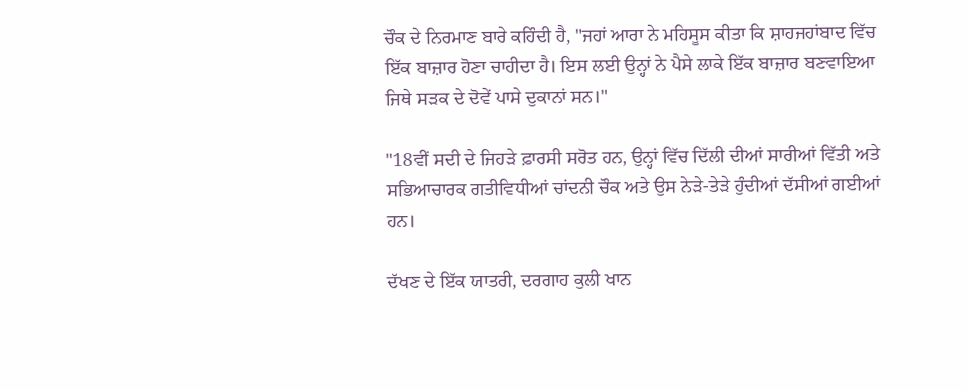ਚੌਕ ਦੇ ਨਿਰਮਾਣ ਬਾਰੇ ਕਹਿੰਦੀ ਹੈ, "ਜਹਾਂ ਆਰਾ ਨੇ ਮਹਿਸੂਸ ਕੀਤਾ ਕਿ ਸ਼ਾਹਜਹਾਂਬਾਦ ਵਿੱਚ ਇੱਕ ਬਾਜ਼ਾਰ ਹੋਣਾ ਚਾਹੀਦਾ ਹੈ। ਇਸ ਲਈ ਉਨ੍ਹਾਂ ਨੇ ਪੈਸੇ ਲਾਕੇ ਇੱਕ ਬਾਜ਼ਾਰ ਬਣਵਾਇਆ ਜਿਥੇ ਸੜਕ ਦੇ ਦੋਵੇਂ ਪਾਸੇ ਦੁਕਾਨਾਂ ਸਨ।"

"18ਵੀਂ ਸਦੀ ਦੇ ਜਿਹੜੇ ਫ਼ਾਰਸੀ ਸਰੋਤ ਹਨ, ਉਨ੍ਹਾਂ ਵਿੱਚ ਦਿੱਲੀ ਦੀਆਂ ਸਾਰੀਆਂ ਵਿੱਤੀ ਅਤੇ ਸਭਿਆਚਾਰਕ ਗਤੀਵਿਧੀਆਂ ਚਾਂਦਨੀ ਚੌਕ ਅਤੇ ਉਸ ਨੇੜੇ-ਤੇੜੇ ਹੁੰਦੀਆਂ ਦੱਸੀਆਂ ਗਈਆਂ ਹਨ।

ਦੱਖਣ ਦੇ ਇੱਕ ਯਾਤਰੀ, ਦਰਗਾਹ ਕੁਲੀ ਖਾਨ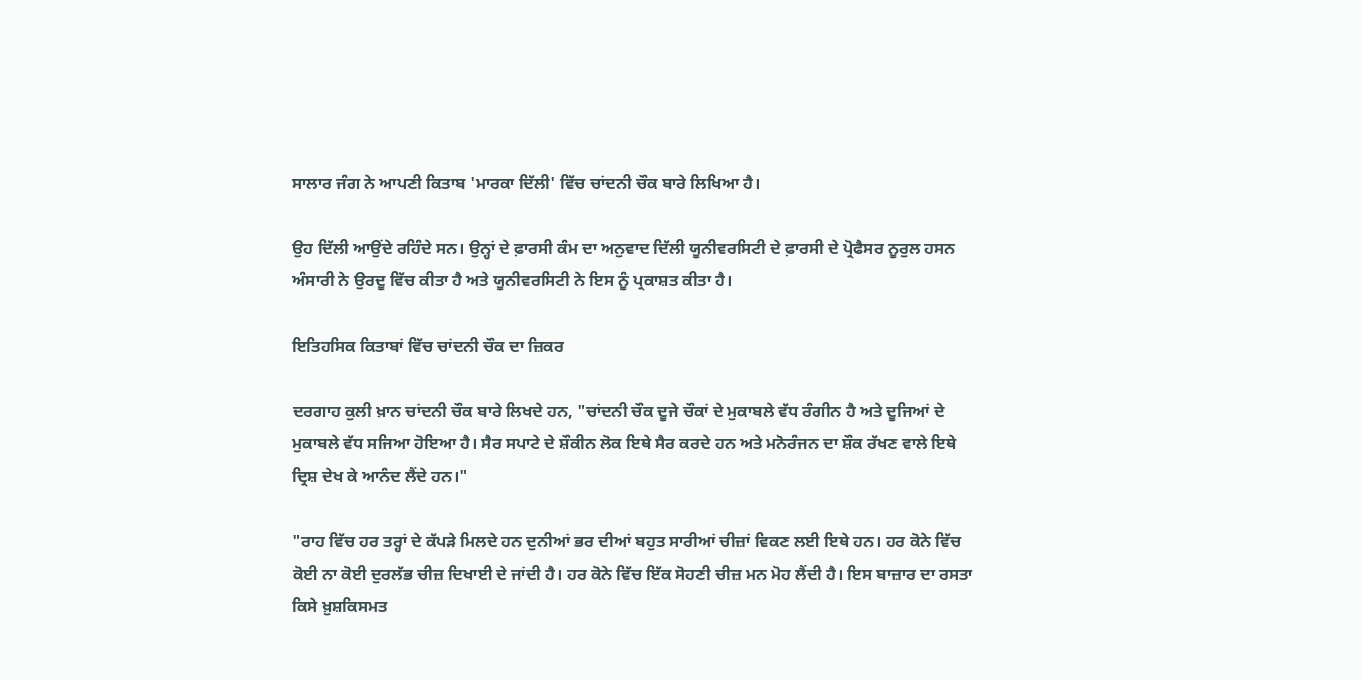ਸਾਲਾਰ ਜੰਗ ਨੇ ਆਪਣੀ ਕਿਤਾਬ 'ਮਾਰਕਾ ਦਿੱਲੀ' ਵਿੱਚ ਚਾਂਦਨੀ ਚੌਕ ਬਾਰੇ ਲਿਖਿਆ ਹੈ।

ਉਹ ਦਿੱਲੀ ਆਉਂਦੇ ਰਹਿੰਦੇ ਸਨ। ਉਨ੍ਹਾਂ ਦੇ ਫ਼ਾਰਸੀ ਕੰਮ ਦਾ ਅਨੁਵਾਦ ਦਿੱਲੀ ਯੂਨੀਵਰਸਿਟੀ ਦੇ ਫ਼ਾਰਸੀ ਦੇ ਪ੍ਰੋਫੈਸਰ ਨੂਰੁਲ ਹਸਨ ਅੰਸਾਰੀ ਨੇ ਉਰਦੂ ਵਿੱਚ ਕੀਤਾ ਹੈ ਅਤੇ ਯੂਨੀਵਰਸਿਟੀ ਨੇ ਇਸ ਨੂੰ ਪ੍ਰਕਾਸ਼ਤ ਕੀਤਾ ਹੈ।

ਇਤਿਹਸਿਕ ਕਿਤਾਬਾਂ ਵਿੱਚ ਚਾਂਦਨੀ ਚੌਕ ਦਾ ਜ਼ਿਕਰ

ਦਰਗਾਹ ਕੁਲੀ ਖ਼ਾਨ ਚਾਂਦਨੀ ਚੌਕ ਬਾਰੇ ਲਿਖਦੇ ਹਨ, "ਚਾਂਦਨੀ ਚੌਕ ਦੂਜੇ ਚੌਕਾਂ ਦੇ ਮੁਕਾਬਲੇ ਵੱਧ ਰੰਗੀਨ ਹੈ ਅਤੇ ਦੂਜਿਆਂ ਦੇ ਮੁਕਾਬਲੇ ਵੱਧ ਸਜਿਆ ਹੋਇਆ ਹੈ। ਸੈਰ ਸਪਾਟੇ ਦੇ ਸ਼ੌਕੀਨ ਲੋਕ ਇਥੇ ਸੈਰ ਕਰਦੇ ਹਨ ਅਤੇ ਮਨੋਰੰਜਨ ਦਾ ਸ਼ੌਕ ਰੱਖਣ ਵਾਲੇ ਇਥੇ ਦ੍ਰਿਸ਼ ਦੇਖ ਕੇ ਆਨੰਦ ਲੈਂਦੇ ਹਨ।"

"ਰਾਹ ਵਿੱਚ ਹਰ ਤਰ੍ਹਾਂ ਦੇ ਕੱਪੜੇ ਮਿਲਦੇ ਹਨ ਦੁਨੀਆਂ ਭਰ ਦੀਆਂ ਬਹੁਤ ਸਾਰੀਆਂ ਚੀਜ਼ਾਂ ਵਿਕਣ ਲਈ ਇਥੇ ਹਨ। ਹਰ ਕੋਨੇ ਵਿੱਚ ਕੋਈ ਨਾ ਕੋਈ ਦੁਰਲੱਭ ਚੀਜ਼ ਦਿਖਾਈ ਦੇ ਜਾਂਦੀ ਹੈ। ਹਰ ਕੋਨੇ ਵਿੱਚ ਇੱਕ ਸੋਹਣੀ ਚੀਜ਼ ਮਨ ਮੋਹ ਲੈਂਦੀ ਹੈ। ਇਸ ਬਾਜ਼ਾਰ ਦਾ ਰਸਤਾ ਕਿਸੇ ਖ਼ੁਸ਼ਕਿਸਮਤ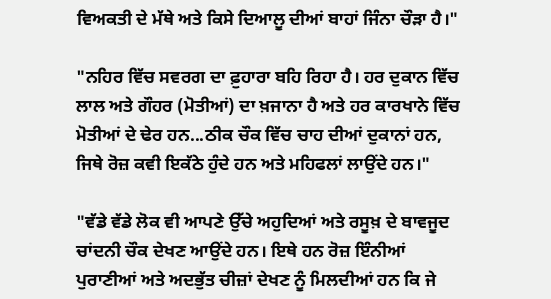ਵਿਅਕਤੀ ਦੇ ਮੱਥੇ ਅਤੇ ਕਿਸੇ ਦਿਆਲੂ ਦੀਆਂ ਬਾਹਾਂ ਜਿੰਨਾ ਚੌੜਾ ਹੈ।"

"ਨਹਿਰ ਵਿੱਚ ਸਵਰਗ ਦਾ ਫ਼ੁਹਾਰਾ ਬਹਿ ਰਿਹਾ ਹੈ। ਹਰ ਦੁਕਾਨ ਵਿੱਚ ਲਾਲ ਅਤੇ ਗੌਹਰ (ਮੋਤੀਆਂ) ਦਾ ਖ਼ਜਾਨਾ ਹੈ ਅਤੇ ਹਰ ਕਾਰਖਾਨੇ ਵਿੱਚ ਮੋਤੀਆਂ ਦੇ ਢੇਰ ਹਨ...ਠੀਕ ਚੌਕ ਵਿੱਚ ਚਾਹ ਦੀਆਂ ਦੁਕਾਨਾਂ ਹਨ, ਜਿਥੇ ਰੋਜ਼ ਕਵੀ ਇਕੱਠੇ ਹੁੰਦੇ ਹਨ ਅਤੇ ਮਹਿਫਲਾਂ ਲਾਉਂਦੇ ਹਨ।"

"ਵੱਡੇ ਵੱਡੇ ਲੋਕ ਵੀ ਆਪਣੇ ਉੱਚੇ ਅਹੁਦਿਆਂ ਅਤੇ ਰਸੂਖ਼ ਦੇ ਬਾਵਜੂਦ ਚਾਂਦਨੀ ਚੌਕ ਦੇਖਣ ਆਉਂਦੇ ਹਨ। ਇਥੇ ਹਨ ਰੋਜ਼ ਇੰਨੀਆਂ ਪੁਰਾਣੀਆਂ ਅਤੇ ਅਦਭੁੱਤ ਚੀਜ਼ਾਂ ਦੇਖਣ ਨੂੰ ਮਿਲਦੀਆਂ ਹਨ ਕਿ ਜੇ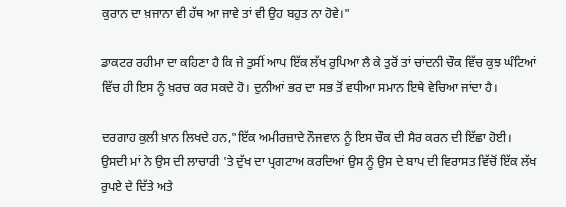ਕੁਰਾਨ ਦਾ ਖ਼ਜਾਨਾ ਵੀ ਹੱਥ ਆ ਜਾਵੇ ਤਾਂ ਵੀ ਉਹ ਬਹੁਤ ਨਾ ਹੋਵੇ।"

ਡਾਕਟਰ ਰਹੀਮਾ ਦਾ ਕਹਿਣਾ ਹੈ ਕਿ ਜੇ ਤੁਸੀਂ ਆਪ ਇੱਕ ਲੱਖ ਰੁਪਿਆ ਲੈ ਕੇ ਤੁਰੋਂ ਤਾਂ ਚਾਂਦਨੀ ਚੌਕ ਵਿੱਚ ਕੁਝ ਘੰਟਿਆਂ ਵਿੱਚ ਹੀ ਇਸ ਨੂੰ ਖ਼ਰਚ ਕਰ ਸਕਦੇ ਹੋ। ਦੁਨੀਆਂ ਭਰ ਦਾ ਸਭ ਤੋਂ ਵਧੀਆ ਸਮਾਨ ਇਥੇ ਵੇਚਿਆ ਜਾਂਦਾ ਹੈ।

ਦਰਗਾਹ ਕੁਲੀ ਖ਼ਾਨ ਲਿਖਦੇ ਹਨ,"ਇੱਕ ਅਮੀਰਜ਼ਾਦੇ ਨੌਜਵਾਨ ਨੂੰ ਇਸ ਚੌਕ ਦੀ ਸੈਰ ਕਰਨ ਦੀ ਇੱਛਾ ਹੋਈ। ਉਸਦੀ ਮਾਂ ਨੇ ਉਸ ਦੀ ਲਾਚਾਰੀ 'ਤੇ ਦੁੱਖ ਦਾ ਪ੍ਰਗਟਾਅ ਕਰਦਿਆਂ ਉਸ ਨੂੰ ਉਸ ਦੇ ਬਾਪ ਦੀ ਵਿਰਾਸਤ ਵਿੱਚੋਂ ਇੱਕ ਲੱਖ ਰੁਪਏ ਦੇ ਦਿੱਤੇ ਅਤੇ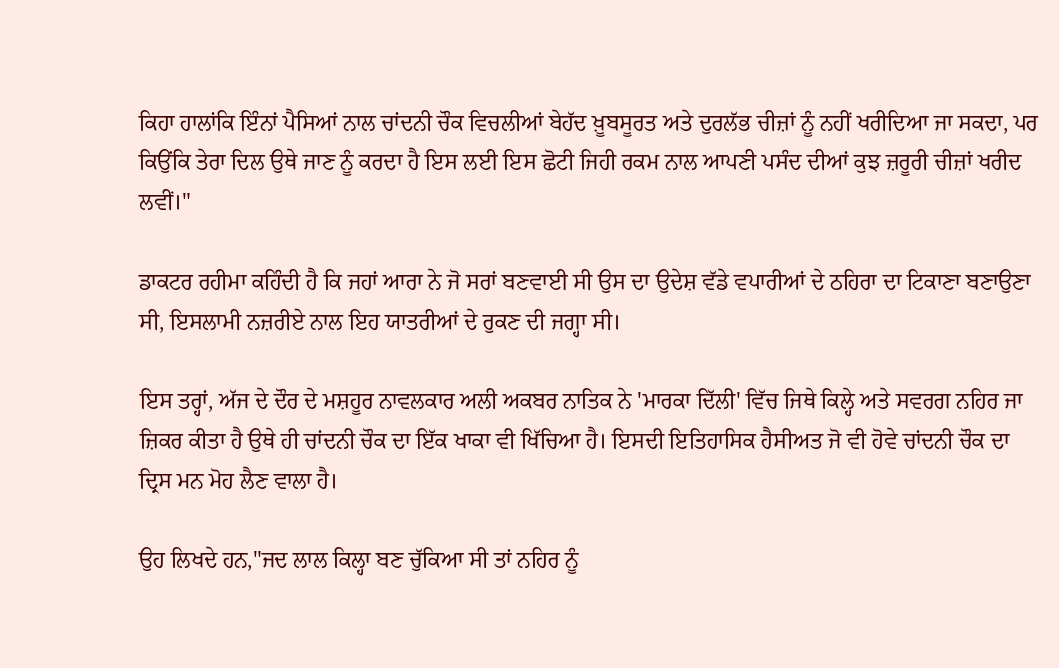ਕਿਹਾ ਹਾਲਾਂਕਿ ਇੰਨਾਂ ਪੈਸਿਆਂ ਨਾਲ ਚਾਂਦਨੀ ਚੌਕ ਵਿਚਲੀਆਂ ਬੇਹੱਦ ਖ਼ੂਬਸੂਰਤ ਅਤੇ ਦੁਰਲੱਭ ਚੀਜ਼ਾਂ ਨੂੰ ਨਹੀਂ ਖਰੀਦਿਆ ਜਾ ਸਕਦਾ, ਪਰ ਕਿਉਂਕਿ ਤੇਰਾ ਦਿਲ ਉਥੇ ਜਾਣ ਨੂੰ ਕਰਦਾ ਹੈ ਇਸ ਲਈ ਇਸ ਛੋਟੀ ਜਿਹੀ ਰਕਮ ਨਾਲ ਆਪਣੀ ਪਸੰਦ ਦੀਆਂ ਕੁਝ ਜ਼ਰੂਰੀ ਚੀਜ਼ਾਂ ਖਰੀਦ ਲਵੀਂ।"

ਡਾਕਟਰ ਰਹੀਮਾ ਕਹਿੰਦੀ ਹੈ ਕਿ ਜਹਾਂ ਆਰਾ ਨੇ ਜੋ ਸਰਾਂ ਬਣਵਾਈ ਸੀ ਉਸ ਦਾ ਉਦੇਸ਼ ਵੱਡੇ ਵਪਾਰੀਆਂ ਦੇ ਠਹਿਰਾ ਦਾ ਟਿਕਾਣਾ ਬਣਾਉਣਾ ਸੀ, ਇਸਲਾਮੀ ਨਜ਼ਰੀਏ ਨਾਲ ਇਹ ਯਾਤਰੀਆਂ ਦੇ ਰੁਕਣ ਦੀ ਜਗ੍ਹਾ ਸੀ।

ਇਸ ਤਰ੍ਹਾਂ, ਅੱਜ ਦੇ ਦੌਰ ਦੇ ਮਸ਼ਹੂਰ ਨਾਵਲਕਾਰ ਅਲੀ ਅਕਬਰ ਨਾਤਿਕ ਨੇ 'ਮਾਰਕਾ ਦਿੱਲੀ' ਵਿੱਚ ਜਿਥੇ ਕਿਲ੍ਹੇ ਅਤੇ ਸਵਰਗ ਨਹਿਰ ਜਾ ਜ਼ਿਕਰ ਕੀਤਾ ਹੈ ਉਥੇ ਹੀ ਚਾਂਦਨੀ ਚੌਕ ਦਾ ਇੱਕ ਖਾਕਾ ਵੀ ਖਿੱਚਿਆ ਹੈ। ਇਸਦੀ ਇਤਿਹਾਸਿਕ ਹੈਸੀਅਤ ਜੋ ਵੀ ਹੋਵੇ ਚਾਂਦਨੀ ਚੌਕ ਦਾ ਦ੍ਰਿਸ ਮਨ ਮੋਹ ਲੈਣ ਵਾਲਾ ਹੈ।

ਉਹ ਲਿਖਦੇ ਹਨ,"ਜਦ ਲਾਲ ਕਿਲ੍ਹਾ ਬਣ ਚੁੱਕਿਆ ਸੀ ਤਾਂ ਨਹਿਰ ਨੂੰ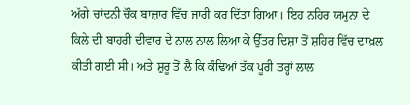ਅੱਗੇ ਚਾਂਦਨੀ ਚੌਕ ਬਾਜ਼ਾਰ ਵਿੱਚ ਜਾਰੀ ਕਰ ਦਿੱਤਾ ਗਿਆ। ਇਹ ਨਹਿਰ ਯਮੁਨਾ ਦੇ ਕਿਲੇ ਦੀ ਬਾਹਰੀ ਦੀਵਾਰ ਦੇ ਨਾਲ ਨਾਲ ਲਿਆ ਕੇ ਉੱਤਰ ਦਿਸ਼ਾ ਤੋਂ ਸ਼ਹਿਰ ਵਿੱਚ ਦਾਖ਼ਲ ਕੀਤੀ ਗਈ ਸੀ। ਅਤੇ ਸ਼ੁਰੂ ਤੋਂ ਲੈ ਕਿ ਕੰਢਿਆਂ ਤੱਕ ਪੂਰੀ ਤਰ੍ਹਾਂ ਲਾਲ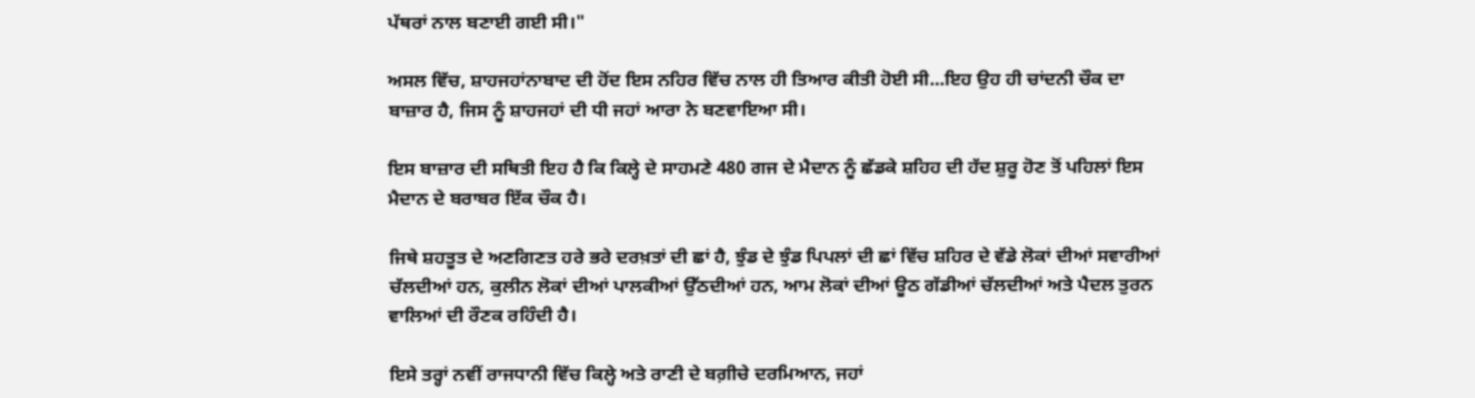ਪੱਥਰਾਂ ਨਾਲ ਬਣਾਈ ਗਈ ਸੀ।"

ਅਸਲ ਵਿੱਚ, ਸ਼ਾਹਜਹਾਂਨਾਬਾਦ ਦੀ ਹੋਂਦ ਇਸ ਨਹਿਰ ਵਿੱਚ ਨਾਲ ਹੀ ਤਿਆਰ ਕੀਤੀ ਹੋਈ ਸੀ...ਇਹ ਉਹ ਹੀ ਚਾਂਦਨੀ ਚੌਕ ਦਾ ਬਾਜ਼ਾਰ ਹੈ, ਜਿਸ ਨੂੰ ਸ਼ਾਹਜਹਾਂ ਦੀ ਧੀ ਜਹਾਂ ਆਰਾ ਨੇ ਬਣਵਾਇਆ ਸੀ।

ਇਸ ਬਾਜ਼ਾਰ ਦੀ ਸਥਿਤੀ ਇਹ ਹੈ ਕਿ ਕਿਲ੍ਹੇ ਦੇ ਸਾਹਮਣੇ 480 ਗਜ ਦੇ ਮੈਦਾਨ ਨੂੰ ਛੱਡਕੇ ਸ਼ਹਿਹ ਦੀ ਹੱਦ ਸ਼ੁਰੂ ਹੋਣ ਤੋਂ ਪਹਿਲਾਂ ਇਸ ਮੈਦਾਨ ਦੇ ਬਰਾਬਰ ਇੱਕ ਚੌਕ ਹੈ।

ਜਿਥੇ ਸ਼ਹਤੂਤ ਦੇ ਅਣਗਿਣਤ ਹਰੇ ਭਰੇ ਦਰਖ਼ਤਾਂ ਦੀ ਛਾਂ ਹੈ, ਝੁੰਡ ਦੇ ਝੁੰਡ ਪਿਪਲਾਂ ਦੀ ਛਾਂ ਵਿੱਚ ਸ਼ਹਿਰ ਦੇ ਵੱਡੇ ਲੋਕਾਂ ਦੀਆਂ ਸਵਾਰੀਆਂ ਚੱਲਦੀਆਂ ਹਨ, ਕੁਲੀਨ ਲੋਕਾਂ ਦੀਆਂ ਪਾਲਕੀਆਂ ਉੱਠਦੀਆਂ ਹਨ, ਆਮ ਲੋਕਾਂ ਦੀਆਂ ਊਠ ਗੱਡੀਆਂ ਚੱਲਦੀਆਂ ਅਤੇ ਪੈਦਲ ਤੁਰਨ ਵਾਲਿਆਂ ਦੀ ਰੌਣਕ ਰਹਿੰਦੀ ਹੈ।

ਇਸੇ ਤਰ੍ਹਾਂ ਨਵੀਂ ਰਾਜਧਾਨੀ ਵਿੱਚ ਕਿਲ੍ਹੇ ਅਤੇ ਰਾਣੀ ਦੇ ਬਗ਼ੀਚੇ ਦਰਮਿਆਨ, ਜਹਾਂ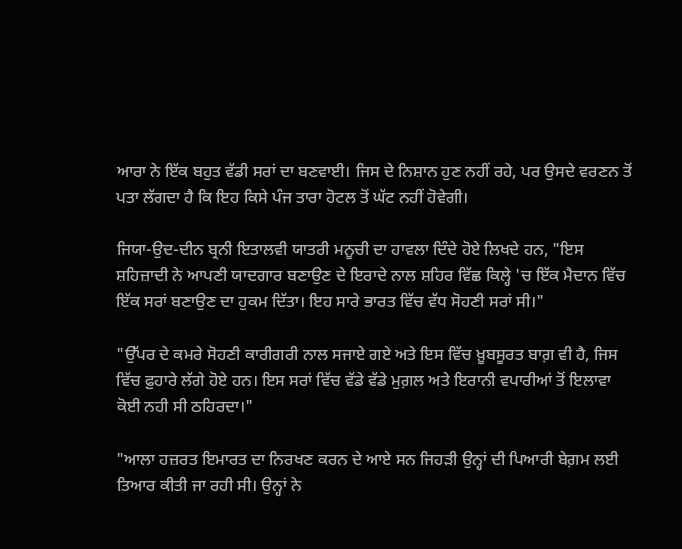ਆਰਾ ਨੇ ਇੱਕ ਬਹੁਤ ਵੱਡੀ ਸਰਾਂ ਦਾ ਬਣਵਾਈ। ਜਿਸ ਦੇ ਨਿਸ਼ਾਨ ਹੁਣ ਨਹੀਂ ਰਹੇ, ਪਰ ਉਸਦੇ ਵਰਣਨ ਤੋਂ ਪਤਾ ਲੱਗਦਾ ਹੈ ਕਿ ਇਹ ਕਿਸੇ ਪੰਜ ਤਾਰਾ ਹੋਟਲ ਤੋਂ ਘੱਟ ਨਹੀਂ ਹੋਵੇਗੀ।

ਜਿਯਾ-ਉਦ-ਦੀਨ ਬ੍ਰਨੀ ਇਤਾਲਵੀ ਯਾਤਰੀ ਮਨੂਚੀ ਦਾ ਹਾਵਲਾ ਦਿੰਦੇ ਹੋਏ ਲਿਖਦੇ ਹਨ, "ਇਸ ਸ਼ਹਿਜ਼ਾਦੀ ਨੇ ਆਪਣੀ ਯਾਦਗਾਰ ਬਣਾਉਣ ਦੇ ਇਰਾਦੇ ਨਾਲ ਸ਼ਹਿਰ ਵਿੱਛ ਕਿਲ੍ਹੇ 'ਚ ਇੱਕ ਮੈਦਾਨ ਵਿੱਚ ਇੱਕ ਸਰਾਂ ਬਣਾਉਣ ਦਾ ਹੁਕਮ ਦਿੱਤਾ। ਇਹ ਸਾਰੇ ਭਾਰਤ ਵਿੱਚ ਵੱਧ ਸੋਹਣੀ ਸਰਾਂ ਸੀ।"

"ਉੱਪਰ ਦੇ ਕਮਰੇ ਸੋਹਣੀ ਕਾਰੀਗਰੀ ਨਾਲ ਸਜਾਏ ਗਏ ਅਤੇ ਇਸ ਵਿੱਚ ਖ਼ੂਬਸੂਰਤ ਬਾਗ਼ ਵੀ ਹੈ, ਜਿਸ ਵਿੱਚ ਫ਼ੁਹਾਰੇ ਲੱਗੇ ਹੋਏ ਹਨ। ਇਸ ਸਰਾਂ ਵਿੱਚ ਵੱਡੇ ਵੱਡੇ ਮੁਗ਼ਲ ਅਤੇ ਇਰਾਨੀ ਵਪਾਰੀਆਂ ਤੋਂ ਇਲਾਵਾ ਕੋਈ ਨਹੀ ਸੀ ਠਹਿਰਦਾ।"

"ਆਲਾ ਹਜ਼ਰਤ ਇਮਾਰਤ ਦਾ ਨਿਰਖਣ ਕਰਨ ਦੇ ਆਏ ਸਨ ਜਿਹੜੀ ਉਨ੍ਹਾਂ ਦੀ ਪਿਆਰੀ ਬੇਗ਼ਮ ਲਈ ਤਿਆਰ ਕੀਤੀ ਜਾ ਰਹੀ ਸੀ। ਉਨ੍ਹਾਂ ਨੇ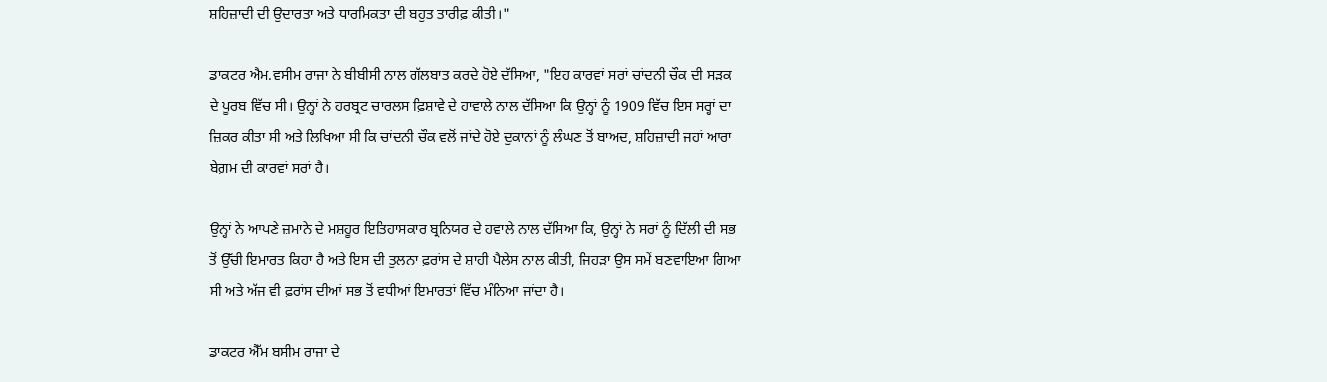ਸ਼ਹਿਜ਼ਾਦੀ ਦੀ ਉਦਾਰਤਾ ਅਤੇ ਧਾਰਮਿਕਤਾ ਦੀ ਬਹੁਤ ਤਾਰੀਫ਼ ਕੀਤੀ।"

ਡਾਕਟਰ ਐਮ.ਵਸੀਮ ਰਾਜਾ ਨੇ ਬੀਬੀਸੀ ਨਾਲ ਗੱਲਬਾਤ ਕਰਦੇ ਹੋਏ ਦੱਸਿਆ, "ਇਹ ਕਾਰਵਾਂ ਸਰਾਂ ਚਾਂਦਨੀ ਚੌਕ ਦੀ ਸੜਕ ਦੇ ਪੂਰਬ ਵਿੱਚ ਸੀ। ਉਨ੍ਹਾਂ ਨੇ ਹਰਬ੍ਰਟ ਚਾਰਲਸ ਫ਼ਿਸ਼ਾਵੇ ਦੇ ਹਾਵਾਲੇ ਨਾਲ ਦੱਸਿਆ ਕਿ ਉਨ੍ਹਾਂ ਨੂੰ 1909 ਵਿੱਚ ਇਸ ਸਰ੍ਹਾਂ ਦਾ ਜ਼ਿਕਰ ਕੀਤਾ ਸੀ ਅਤੇ ਲਿਖਿਆ ਸੀ ਕਿ ਚਾਂਦਨੀ ਚੌਕ ਵਲੋਂ ਜਾਂਦੇ ਹੋਏ ਦੁਕਾਨਾਂ ਨੂੰ ਲੰਘਣ ਤੋਂ ਬਾਅਦ, ਸ਼ਹਿਜ਼ਾਦੀ ਜਹਾਂ ਆਰਾ ਬੇਗ਼ਮ ਦੀ ਕਾਰਵਾਂ ਸਰਾਂ ਹੈ।

ਉਨ੍ਹਾਂ ਨੇ ਆਪਣੇ ਜ਼ਮਾਨੇ ਦੇ ਮਸ਼ਹੂਰ ਇਤਿਹਾਸਕਾਰ ਬ੍ਰਨਿਯਰ ਦੇ ਹਵਾਲੇ ਨਾਲ ਦੱਸਿਆ ਕਿ, ਉਨ੍ਹਾਂ ਨੇ ਸਰਾਂ ਨੂੰ ਦਿੱਲੀ ਦੀ ਸਭ ਤੋਂ ਉੱਚੀ ਇਮਾਰਤ ਕਿਹਾ ਹੈ ਅਤੇ ਇਸ ਦੀ ਤੁਲਨਾ ਫ਼ਰਾਂਸ ਦੇ ਸ਼ਾਹੀ ਪੈਲੇਸ ਨਾਲ ਕੀਤੀ, ਜਿਹੜਾ ਉਸ ਸਮੇਂ ਬਣਵਾਇਆ ਗਿਆ ਸੀ ਅਤੇ ਅੱਜ ਵੀ ਫ਼ਰਾਂਸ ਦੀਆਂ ਸਭ ਤੋਂ ਵਧੀਆਂ ਇਮਾਰਤਾਂ ਵਿੱਚ ਮੰਨਿਆ ਜਾਂਦਾ ਹੈ।

ਡਾਕਟਰ ਐੱਮ ਬਸੀਮ ਰਾਜਾ ਦੇ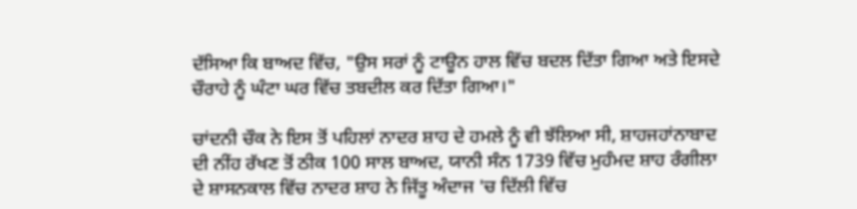ਦੱਸਿਆ ਕਿ ਬਾਅਦ ਵਿੱਚ, "ਉਸ ਸਰਾਂ ਨੂੰ ਟਾਊਨ ਹਾਲ ਵਿੱਚ ਬਦਲ ਦਿੱਤਾ ਗਿਆ ਅਤੇ ਇਸਦੇ ਚੌਰਾਹੇ ਨੂੰ ਘੰਟਾ ਘਰ ਵਿੱਚ ਤਬਦੀਲ ਕਰ ਦਿੱਤਾ ਗਿਆ।"

ਚਾਂਦਨੀ ਚੌਕ ਨੇ ਇਸ ਤੋਂ ਪਹਿਲਾਂ ਨਾਦਰ ਸ਼ਾਹ ਦੇ ਹਮਲੇ ਨੂੰ ਵੀ ਝੱਲਿਆ ਸੀ, ਸ਼ਾਹਜਹਾਂਨਾਬਾਦ ਦੀ ਨੀਂਹ ਰੱਖਣ ਤੋਂ ਠੀਕ 100 ਸਾਲ ਬਾਅਦ, ਯਾਨੀ ਸੰਨ 1739 ਵਿੱਚ ਮੁਹੰਮਦ ਸ਼ਾਹ ਰੰਗੀਲਾ ਦੇ ਸ਼ਾਸਨਕਾਲ ਵਿੱਚ ਨਾਦਰ ਸ਼ਾਹ ਨੇ ਜਿੱਤੂ ਅੰਦਾਜ 'ਚ ਦਿੱਲੀ ਵਿੱਚ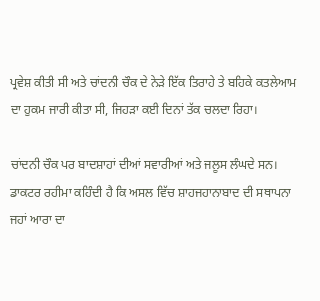ਪ੍ਰਵੇਸ਼ ਕੀਤੀ ਸੀ ਅਤੇ ਚਾਂਦਨੀ ਚੌਕ ਦੇ ਨੇੜੇ ਇੱਕ ਤਿਰਾਹੇ ਤੇ ਬਹਿਕੇ ਕਤਲੇਆਮ ਦਾ ਹੁਕਮ ਜਾਰੀ ਕੀਤਾ ਸੀ, ਜਿਹੜਾ ਕਈ ਦਿਨਾਂ ਤੱਕ ਚਲਦਾ ਰਿਹਾ।

ਚਾਂਦਨੀ ਚੌਕ ਪਰ ਬਾਦਸ਼ਾਹਾਂ ਦੀਆਂ ਸਵਾਰੀਆਂ ਅਤੇ ਜਲੂਸ ਲੰਘਦੇ ਸਨ। ਡਾਕਟਰ ਰਹੀਮਾ ਕਹਿੰਦੀ ਹੈ ਕਿ ਅਸਲ ਵਿੱਚ ਸ਼ਾਹਜਹਾਨਾਬਾਦ ਦੀ ਸਥਾਪਨਾ ਜਹਾਂ ਆਰਾ ਦਾ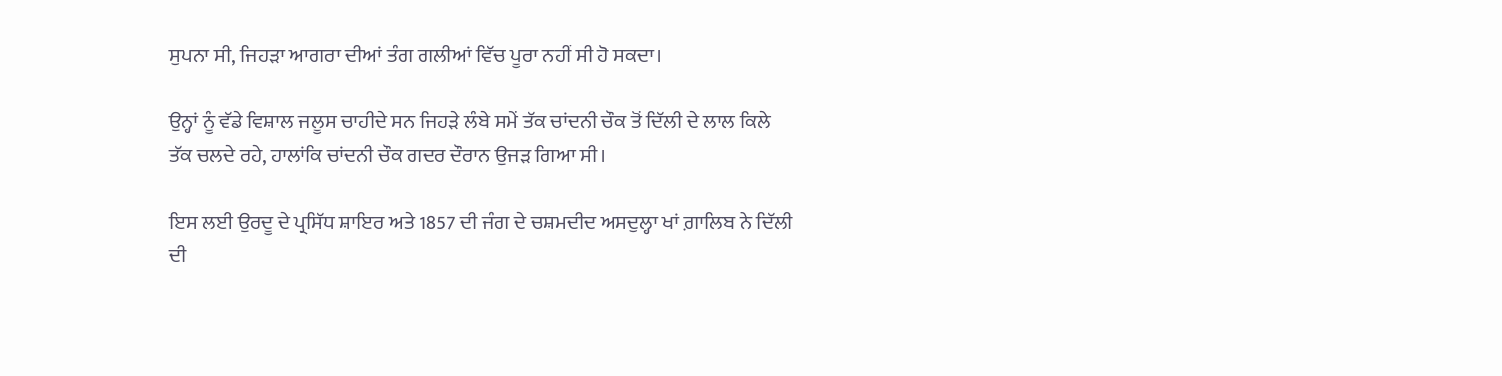ਸੁਪਨਾ ਸੀ, ਜਿਹੜਾ ਆਗਰਾ ਦੀਆਂ ਤੰਗ ਗਲੀਆਂ ਵਿੱਚ ਪੂਰਾ ਨਹੀਂ ਸੀ ਹੋ ਸਕਦਾ।

ਉਨ੍ਹਾਂ ਨੂੰ ਵੱਡੇ ਵਿਸ਼ਾਲ ਜਲੂਸ ਚਾਹੀਦੇ ਸਨ ਜਿਹੜੇ ਲੰਬੇ ਸਮੇਂ ਤੱਕ ਚਾਂਦਨੀ ਚੌਕ ਤੋਂ ਦਿੱਲੀ ਦੇ ਲਾਲ ਕਿਲੇ ਤੱਕ ਚਲਦੇ ਰਹੇ, ਹਾਲਾਂਕਿ ਚਾਂਦਨੀ ਚੌਕ ਗਦਰ ਦੌਰਾਨ ਉਜੜ ਗਿਆ ਸੀ।

ਇਸ ਲਈ ਉਰਦੂ ਦੇ ਪ੍ਰਸਿੱਧ ਸ਼ਾਇਰ ਅਤੇ 1857 ਦੀ ਜੰਗ ਦੇ ਚਸ਼ਮਦੀਦ ਅਸਦੁਲ੍ਹਾ ਖਾਂ ਗ਼ਾਲਿਬ ਨੇ ਦਿੱਲੀ ਦੀ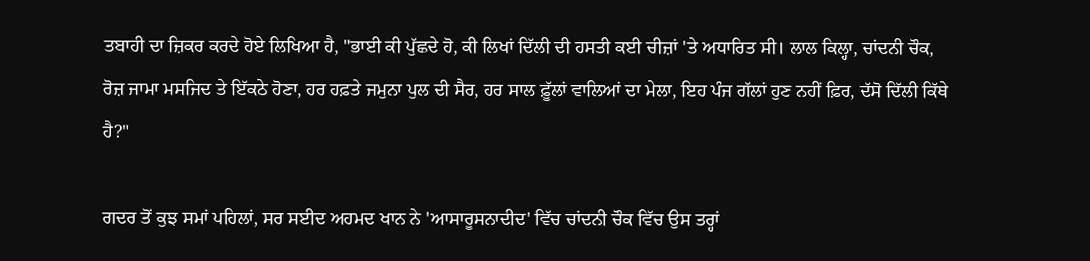ਤਬਾਹੀ ਦਾ ਜ਼ਿਕਰ ਕਰਦੇ ਹੋਏ ਲਿਖਿਆ ਹੈ, "ਭਾਈ ਕੀ ਪੁੱਛਦੇ ਹੋ, ਕੀ ਲਿਖਾਂ ਦਿੱਲੀ ਦੀ ਹਸਤੀ ਕਈ ਚੀਜ਼ਾਂ 'ਤੇ ਅਧਾਰਿਤ ਸੀ। ਲਾਲ ਕਿਲ੍ਹਾ, ਚਾਂਦਨੀ ਚੌਕ, ਰੋਜ਼ ਜਾਮਾ ਮਸਜਿਦ ਤੇ ਇੱਕਠੇ ਹੋਣਾ, ਹਰ ਹਫ਼ਤੇ ਜਮੁਨਾ ਪੁਲ ਦੀ ਸੈਰ, ਹਰ ਸਾਲ ਫ਼ੂੱਲਾਂ ਵਾਲਿਆਂ ਦਾ ਮੇਲਾ, ਇਹ ਪੰਜ ਗੱਲਾਂ ਹੁਣ ਨਹੀਂ ਫ਼ਿਰ, ਦੱਸੋ ਦਿੱਲੀ ਕਿੱਥੇ ਹੈ?"

ਗਦਰ ਤੋਂ ਕੁਝ ਸਮਾਂ ਪਹਿਲਾਂ, ਸਰ ਸਈਦ ਅਹਮਦ ਖਾਨ ਨੇ 'ਆਸਾਰੂਸਨਾਦੀਦ' ਵਿੱਚ ਚਾਂਦਨੀ ਚੌਕ ਵਿੱਚ ਉਸ ਤਰ੍ਹਾਂ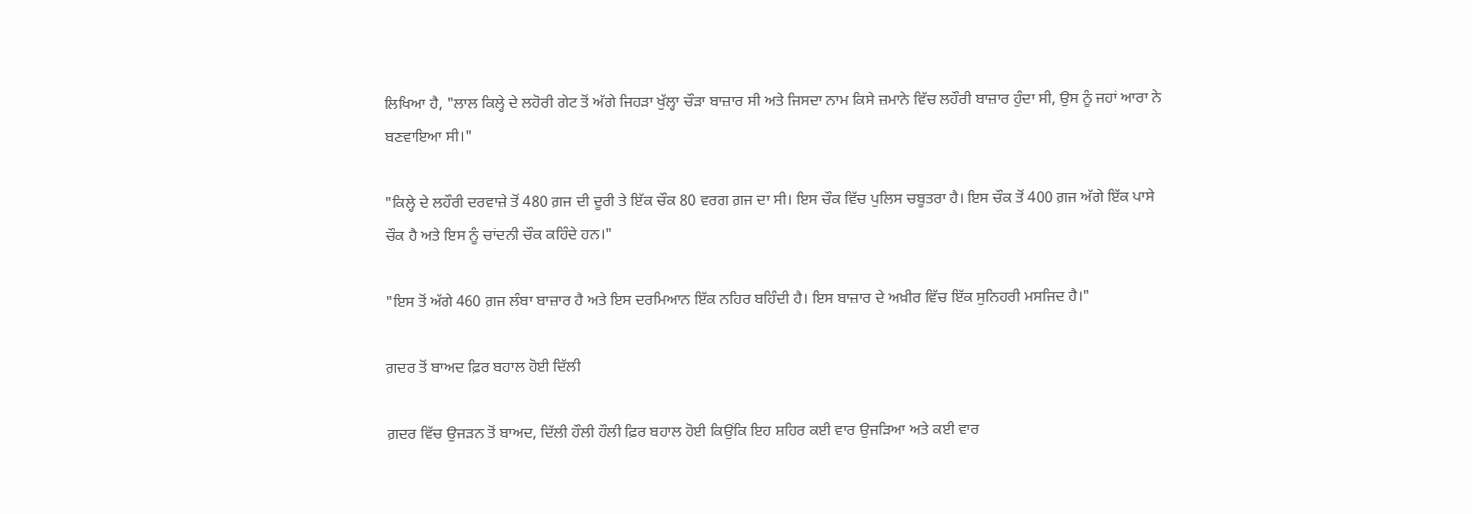ਲਿਖਿਆ ਹੈ, "ਲਾਲ ਕਿਲ੍ਹੇ ਦੇ ਲਹੋਰੀ ਗੇਟ ਤੋਂ ਅੱਗੇ ਜਿਹੜਾ ਖੁੱਲ੍ਹਾ ਚੌੜਾ ਬਾਜ਼ਾਰ ਸੀ ਅਤੇ ਜਿਸਦਾ ਨਾਮ ਕਿਸੇ ਜ਼ਮਾਨੇ ਵਿੱਚ ਲਹੌਰੀ ਬਾਜ਼ਾਰ ਹੁੰਦਾ ਸੀ, ਉਸ ਨੂੰ ਜਹਾਂ ਆਰਾ ਨੇ ਬਣਵਾਇਆ ਸੀ।"

"ਕਿਲ੍ਹੇ ਦੇ ਲਹੌਰੀ ਦਰਵਾਜ਼ੇ ਤੋਂ 480 ਗ਼ਜ ਦੀ ਦੂਰੀ ਤੇ ਇੱਕ ਚੌਕ 80 ਵਰਗ ਗ਼ਜ ਦਾ ਸੀ। ਇਸ ਚੌਕ ਵਿੱਚ ਪੁਲਿਸ ਚਬੂਤਰਾ ਹੈ। ਇਸ ਚੌਕ ਤੋਂ 400 ਗ਼ਜ ਅੱਗੇ ਇੱਕ ਪਾਸੇ ਚੌਕ ਹੈ ਅਤੇ ਇਸ ਨੂੰ ਚਾਂਦਨੀ ਚੌਕ ਕਹਿੰਦੇ ਹਨ।"

"ਇਸ ਤੋਂ ਅੱਗੇ 460 ਗ਼ਜ ਲੰਬਾ ਬਾਜ਼ਾਰ ਹੈ ਅਤੇ ਇਸ ਦਰਮਿਆਨ ਇੱਕ ਨਹਿਰ ਬਹਿੰਦੀ ਹੈ। ਇਸ ਬਾਜ਼ਾਰ ਦੇ ਅਖ਼ੀਰ ਵਿੱਚ ਇੱਕ ਸੁਨਿਹਰੀ ਮਸਜਿਦ ਹੈ।"

ਗ਼ਦਰ ਤੋਂ ਬਾਅਦ ਫ਼ਿਰ ਬਹਾਲ ਹੋਈ ਦਿੱਲੀ

ਗ਼ਦਰ ਵਿੱਚ ਉਜੜਨ ਤੋਂ ਬਾਅਦ, ਦਿੱਲੀ ਹੌਲੀ ਹੌਲੀ ਫ਼ਿਰ ਬਹਾਲ ਹੋਈ ਕਿਉਂਕਿ ਇਹ ਸ਼ਹਿਰ ਕਈ ਵਾਰ ਉਜੜਿਆ ਅਤੇ ਕਈ ਵਾਰ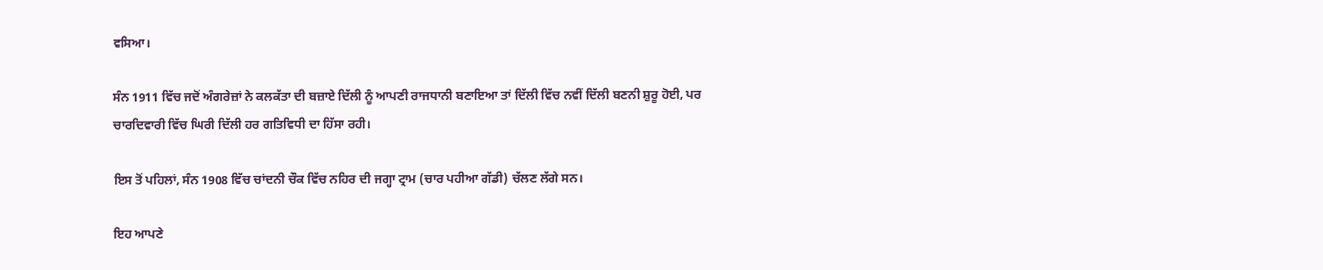ਵਸਿਆ।

ਸੰਨ 1911 ਵਿੱਚ ਜਦੋਂ ਅੰਗਰੇਜ਼ਾਂ ਨੇ ਕਲਕੱਤਾ ਦੀ ਬਜ਼ਾਏ ਦਿੱਲੀ ਨੂੰ ਆਪਣੀ ਰਾਜਧਾਨੀ ਬਣਾਇਆ ਤਾਂ ਦਿੱਲੀ ਵਿੱਚ ਨਵੀਂ ਦਿੱਲੀ ਬਣਨੀ ਸ਼ੁਰੂ ਹੋਈ, ਪਰ ਚਾਰਦਿਵਾਰੀ ਵਿੱਚ ਘਿਰੀ ਦਿੱਲੀ ਹਰ ਗਤਿਵਿਧੀ ਦਾ ਹਿੱਸਾ ਰਹੀ।

ਇਸ ਤੋਂ ਪਹਿਲਾਂ, ਸੰਨ 1908 ਵਿੱਚ ਚਾਂਦਨੀ ਚੌਕ ਵਿੱਚ ਨਹਿਰ ਦੀ ਜਗ੍ਹਾ ਟ੍ਰਾਮ (ਚਾਰ ਪਹੀਆ ਗੱਡੀ) ਚੱਲਣ ਲੱਗੇ ਸਨ।

ਇਹ ਆਪਣੇ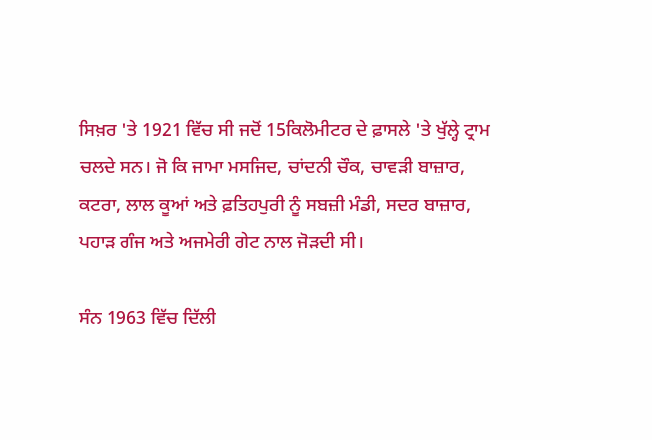ਸਿਖ਼ਰ 'ਤੇ 1921 ਵਿੱਚ ਸੀ ਜਦੋਂ 15ਕਿਲੋਮੀਟਰ ਦੇ ਫ਼ਾਸਲੇ 'ਤੇ ਖੁੱਲ੍ਹੇ ਟ੍ਰਾਮ ਚਲਦੇ ਸਨ। ਜੋ ਕਿ ਜਾਮਾ ਮਸਜਿਦ, ਚਾਂਦਨੀ ਚੌਕ, ਚਾਵੜੀ ਬਾਜ਼ਾਰ, ਕਟਰਾ, ਲਾਲ ਕੂਆਂ ਅਤੇ ਫ਼ਤਿਹਪੁਰੀ ਨੂੰ ਸਬਜ਼ੀ ਮੰਡੀ, ਸਦਰ ਬਾਜ਼ਾਰ, ਪਹਾੜ ਗੰਜ ਅਤੇ ਅਜਮੇਰੀ ਗੇਟ ਨਾਲ ਜੋੜਦੀ ਸੀ।

ਸੰਨ 1963 ਵਿੱਚ ਦਿੱਲੀ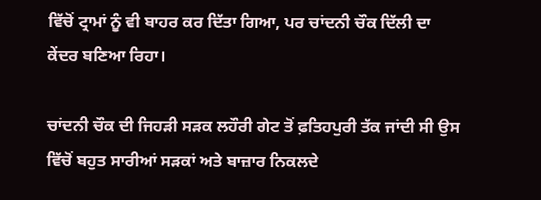ਵਿੱਚੋਂ ਟ੍ਰਾਮਾਂ ਨੂੰ ਵੀ ਬਾਹਰ ਕਰ ਦਿੱਤਾ ਗਿਆ, ਪਰ ਚਾਂਦਨੀ ਚੌਕ ਦਿੱਲੀ ਦਾ ਕੇਂਦਰ ਬਣਿਆ ਰਿਹਾ।

ਚਾਂਦਨੀ ਚੌਕ ਦੀ ਜਿਹੜੀ ਸੜਕ ਲਹੌਰੀ ਗੇਟ ਤੋਂ ਫ਼ਤਿਹਪੁਰੀ ਤੱਕ ਜਾਂਦੀ ਸੀ ਉਸ ਵਿੱਚੋਂ ਬਹੁਤ ਸਾਰੀਆਂ ਸੜਕਾਂ ਅਤੇ ਬਾਜ਼ਾਰ ਨਿਕਲਦੇ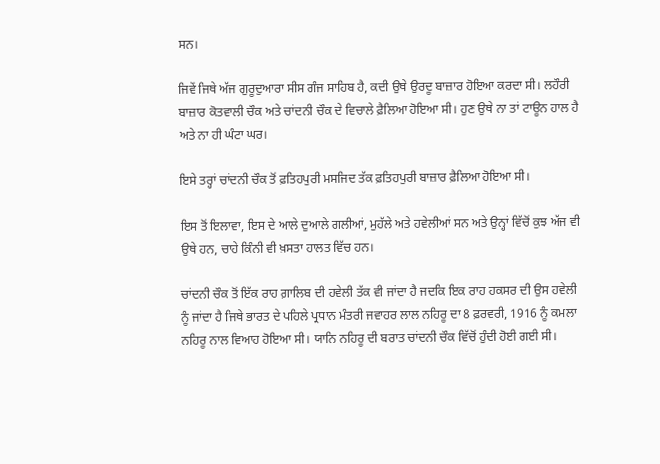ਸਨ।

ਜਿਵੇਂ ਜਿਥੇ ਅੱਜ ਗੁਰੂਦੁਆਰਾ ਸੀਸ ਗੰਜ ਸਾਹਿਬ ਹੈ, ਕਦੀ ਉਥੇ ਉਰਦੂ ਬਾਜ਼ਾਰ ਹੋਇਆ ਕਰਦਾ ਸੀ। ਲਹੌਰੀ ਬਾਜ਼ਾਰ ਕੋਤਵਾਲੀ ਚੌਕ ਅਤੇ ਚਾਂਦਨੀ ਚੌਕ ਦੇ ਵਿਚਾਲੇ ਫ਼ੈਲਿਆ ਹੋਇਆ ਸੀ। ਹੁਣ ਉਥੇ ਨਾ ਤਾਂ ਟਾਊਨ ਹਾਲ ਹੈ ਅਤੇ ਨਾ ਹੀ ਘੰਟਾ ਘਰ।

ਇਸੇ ਤਰ੍ਹਾਂ ਚਾਂਦਨੀ ਚੌਕ ਤੋਂ ਫ਼ਤਿਹਪੁਰੀ ਮਸਜਿਦ ਤੱਕ ਫ਼ਤਿਹਪੁਰੀ ਬਾਜ਼ਾਰ ਫ਼ੈਲਿਆ ਹੋਇਆ ਸੀ।

ਇਸ ਤੋਂ ਇਲਾਵਾ, ਇਸ ਦੇ ਆਲੇ ਦੁਆਲੇ ਗਲੀਆਂ, ਮੁਹੱਲੇ ਅਤੇ ਹਵੇਲੀਆਂ ਸਨ ਅਤੇ ਉਨ੍ਹਾਂ ਵਿੱਚੋਂ ਕੁਝ ਅੱਜ ਵੀ ਉਥੇ ਹਨ, ਚਾਹੇ ਕਿੰਨੀ ਵੀ ਖ਼ਸਤਾ ਹਾਲਤ ਵਿੱਚ ਹਨ।

ਚਾਂਦਨੀ ਚੌਕ ਤੋਂ ਇੱਕ ਰਾਹ ਗ਼ਾਲਿਬ ਦੀ ਹਵੇਲੀ ਤੱਕ ਵੀ ਜਾਂਦਾ ਹੈ ਜਦਕਿ ਇਕ ਰਾਹ ਹਕਸਰ ਦੀ ਉਸ ਹਵੇਲੀ ਨੂੰ ਜਾਂਦਾ ਹੈ ਜਿਥੇ ਭਾਰਤ ਦੇ ਪਹਿਲੇ ਪ੍ਰਧਾਨ ਮੰਤਰੀ ਜਵਾਹਰ ਲਾਲ ਨਹਿਰੂ ਦਾ 8 ਫ਼ਰਵਰੀ, 1916 ਨੂੰ ਕਮਲਾ ਨਹਿਰੂ ਨਾਲ ਵਿਆਹ ਹੋਇਆ ਸੀ। ਯਾਨਿ ਨਹਿਰੂ ਦੀ ਬਰਾਤ ਚਾਂਦਨੀ ਚੌਕ ਵਿੱਚੋਂ ਹੁੰਦੀ ਹੋਈ ਗਈ ਸੀ।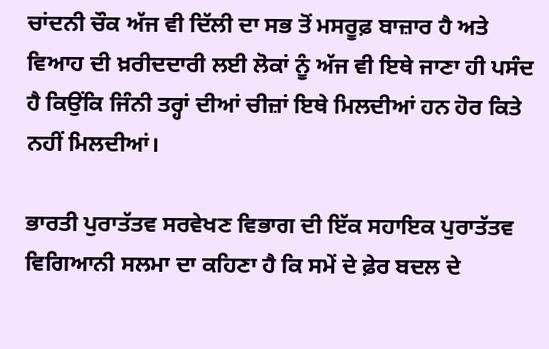ਚਾਂਦਨੀ ਚੌਕ ਅੱਜ ਵੀ ਦਿੱਲੀ ਦਾ ਸਭ ਤੋਂ ਮਸਰੂਫ਼ ਬਾਜ਼ਾਰ ਹੈ ਅਤੇ ਵਿਆਹ ਦੀ ਖ਼ਰੀਦਦਾਰੀ ਲਈ ਲੋਕਾਂ ਨੂੰ ਅੱਜ ਵੀ ਇਥੇ ਜਾਣਾ ਹੀ ਪਸੰਦ ਹੈ ਕਿਉਂਕਿ ਜਿੰਨੀ ਤਰ੍ਹਾਂ ਦੀਆਂ ਚੀਜ਼ਾਂ ਇਥੇ ਮਿਲਦੀਆਂ ਹਨ ਹੋਰ ਕਿਤੇ ਨਹੀਂ ਮਿਲਦੀਆਂ।

ਭਾਰਤੀ ਪੁਰਾਤੱਤਵ ਸਰਵੇਖਣ ਵਿਭਾਗ ਦੀ ਇੱਕ ਸਹਾਇਕ ਪੁਰਾਤੱਤਵ ਵਿਗਿਆਨੀ ਸਲਮਾ ਦਾ ਕਹਿਣਾ ਹੈ ਕਿ ਸਮੇਂ ਦੇ ਫ਼ੇਰ ਬਦਲ ਦੇ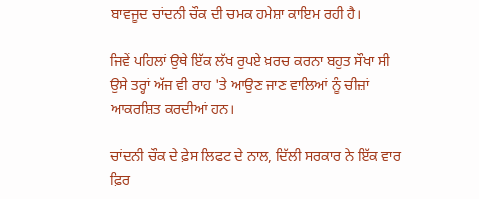ਬਾਵਜੂਦ ਚਾਂਦਨੀ ਚੌਕ ਦੀ ਚਮਕ ਹਮੇਸ਼ਾ ਕਾਇਮ ਰਹੀ ਹੈ।

ਜਿਵੇਂ ਪਹਿਲਾਂ ਉਥੇ ਇੱਕ ਲੱਖ ਰੁਪਏ ਖ਼ਰਚ ਕਰਨਾ ਬਹੁਤ ਸੌਖਾ ਸੀ ਉਸੇ ਤਰ੍ਹਾਂ ਅੱਜ ਵੀ ਰਾਹ 'ਤੇ ਆਉਣ ਜਾਣ ਵਾਲਿਆਂ ਨੂੰ ਚੀਜ਼ਾਂ ਆਕਰਸ਼ਿਤ ਕਰਦੀਆਂ ਹਨ।

ਚਾਂਦਨੀ ਚੌਕ ਦੇ ਫ਼ੇਸ ਲਿਫਟ ਦੇ ਨਾਲ, ਦਿੱਲੀ ਸਰਕਾਰ ਨੇ ਇੱਕ ਵਾਰ ਫ਼ਿਰ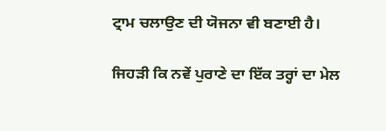ਟ੍ਰਾਮ ਚਲਾਉਣ ਦੀ ਯੋਜਨਾ ਵੀ ਬਣਾਈ ਹੈ।

ਜਿਹੜੀ ਕਿ ਨਵੇਂ ਪੁਰਾਣੇ ਦਾ ਇੱਕ ਤਰ੍ਹਾਂ ਦਾ ਮੇਲ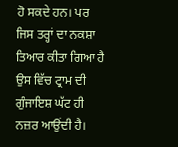ਹੋ ਸਕਦੇ ਹਨ। ਪਰ ਜਿਸ ਤਰ੍ਹਾਂ ਦਾ ਨਕਸ਼ਾ ਤਿਆਰ ਕੀਤਾ ਗਿਆ ਹੈ ਉਸ ਵਿੱਚ ਟ੍ਰਾਮ ਦੀ ਗੁੰਜਾਇਸ਼ ਘੱਟ ਹੀ ਨਜ਼ਰ ਆਉਂਦੀ ਹੈ।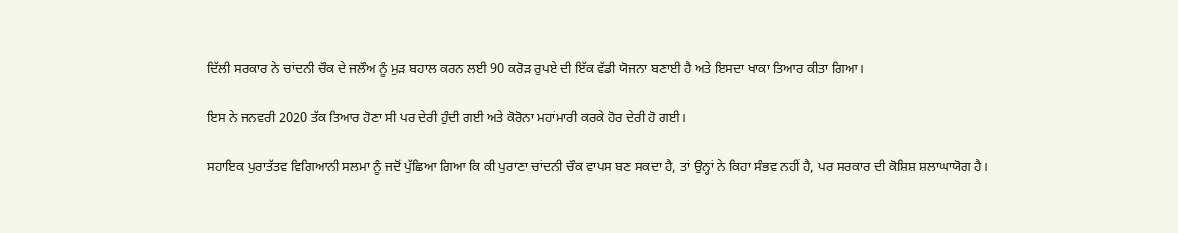ਦਿੱਲੀ ਸਰਕਾਰ ਨੇ ਚਾਂਦਨੀ ਚੌਕ ਦੇ ਜਲੌਅ ਨੂੰ ਮੁੜ ਬਹਾਲ ਕਰਨ ਲਈ 90 ਕਰੋੜ ਰੁਪਏ ਦੀ ਇੱਕ ਵੱਡੀ ਯੋਜਨਾ ਬਣਾਈ ਹੈ ਅਤੇ ਇਸਦਾ ਖਾਕਾ ਤਿਆਰ ਕੀਤਾ ਗਿਆ।

ਇਸ ਨੇ ਜਨਵਰੀ 2020 ਤੱਕ ਤਿਆਰ ਹੋਣਾ ਸੀ ਪਰ ਦੇਰੀ ਹੁੰਦੀ ਗਈ ਅਤੇ ਕੋਰੋਨਾ ਮਹਾਂਮਾਰੀ ਕਰਕੇ ਹੋਰ ਦੇਰੀ ਹੋ ਗਈ।

ਸਹਾਇਕ ਪੁਰਾਤੱਤਵ ਵਿਗਿਆਨੀ ਸਲਮਾ ਨੂੰ ਜਦੋਂ ਪੁੱਛਿਆ ਗਿਆ ਕਿ ਕੀ ਪੁਰਾਣਾ ਚਾਂਦਨੀ ਚੌਕ ਵਾਪਸ ਬਣ ਸਕਦਾ ਹੈ, ਤਾਂ ਉਨ੍ਹਾਂ ਨੇ ਕਿਹਾ ਸੰਭਵ ਨਹੀਂ ਹੈ, ਪਰ ਸਰਕਾਰ ਦੀ ਕੋਸ਼ਿਸ਼ ਸ਼ਲਾਘਾਯੋਗ ਹੈ।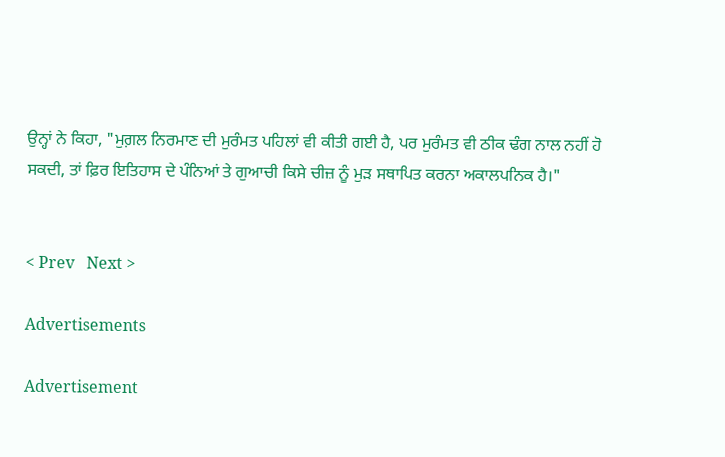ਉਨ੍ਹਾਂ ਨੇ ਕਿਹਾ, "ਮੁਗ਼ਲ ਨਿਰਮਾਣ ਦੀ ਮੁਰੰਮਤ ਪਹਿਲਾਂ ਵੀ ਕੀਤੀ ਗਈ ਹੈ, ਪਰ ਮੁਰੰਮਤ ਵੀ ਠੀਕ ਢੰਗ ਨਾਲ ਨਹੀਂ ਹੋ ਸਕਦੀ, ਤਾਂ ਫ਼ਿਰ ਇਤਿਹਾਸ ਦੇ ਪੰਨਿਆਂ ਤੇ ਗੁਆਚੀ ਕਿਸੇ ਚੀਜ਼ ਨੂੰ ਮੁੜ ਸਥਾਪਿਤ ਕਰਨਾ ਅਕਾਲਪਨਿਕ ਹੈ।"


< Prev   Next >

Advertisements

Advertisement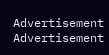Advertisement
Advertisement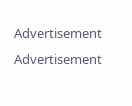Advertisement
Advertisement